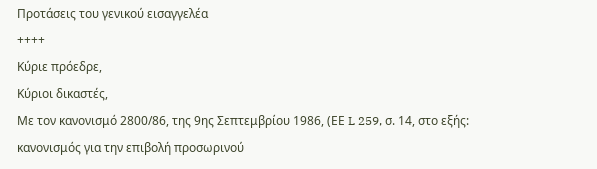Προτάσεις του γενικού εισαγγελέα
++++
Κύριε πρόεδρε,
Κύριοι δικαστές,
Με τον κανονισμό 2800/86, της 9ης Σεπτεμβρίου 1986, (ΕΕ L 259, σ. 14, στο εξής: κανονισμός για την επιβολή προσωρινού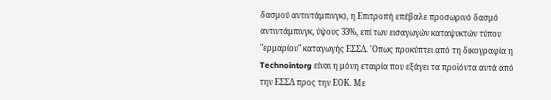δασμού αντιντάμπινγκ), η Επιτροπή επέβαλε προσωρινό δασμό αντιντάμπινγκ, ύψους 33%, επί των εισαγωγών καταψυκτών τύπου "ερμαρίου" καταγωγής ΕΣΣΔ. 'Οπως προκύπτει από τη δικογραφία η Technointorg είναι η μόνη εταιρία που εξάγει τα προϊόντα αυτά από την ΕΣΣΔ προς την ΕΟΚ. Με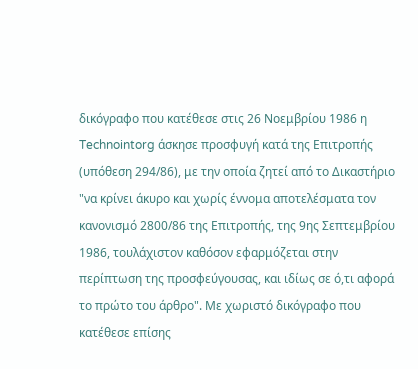δικόγραφο που κατέθεσε στις 26 Νοεμβρίου 1986 η Technointorg άσκησε προσφυγή κατά της Επιτροπής (υπόθεση 294/86), με την οποία ζητεί από το Δικαστήριο "να κρίνει άκυρο και χωρίς έννομα αποτελέσματα τον κανονισμό 2800/86 της Επιτροπής, της 9ης Σεπτεμβρίου 1986, τουλάχιστον καθόσον εφαρμόζεται στην περίπτωση της προσφεύγουσας, και ιδίως σε ό,τι αφορά το πρώτο του άρθρο". Με χωριστό δικόγραφο που κατέθεσε επίσης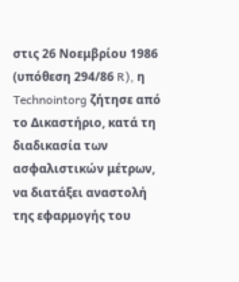στις 26 Νοεμβρίου 1986 (υπόθεση 294/86 R), η Technointorg ζήτησε από το Δικαστήριο, κατά τη διαδικασία των ασφαλιστικών μέτρων, να διατάξει αναστολή της εφαρμογής του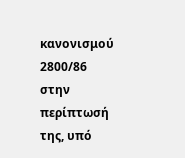κανονισμού 2800/86 στην περίπτωσή της, υπό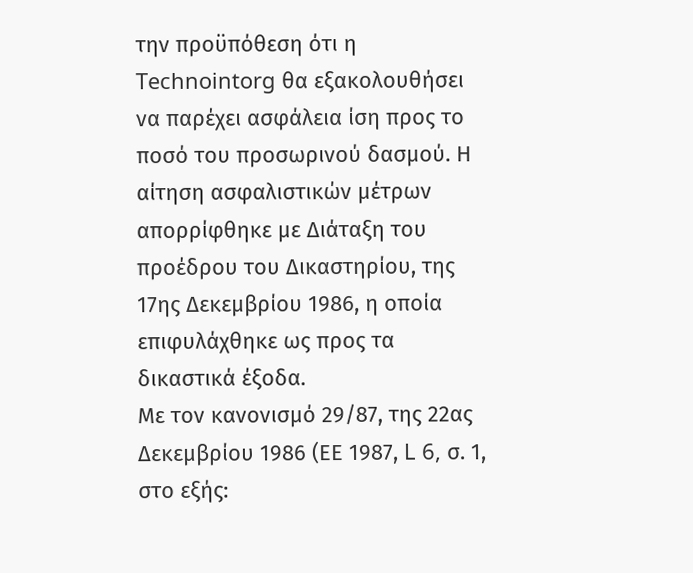την προϋπόθεση ότι η Technointorg θα εξακολουθήσει να παρέχει ασφάλεια ίση προς το ποσό του προσωρινού δασμού. Η αίτηση ασφαλιστικών μέτρων απορρίφθηκε με Διάταξη του προέδρου του Δικαστηρίου, της 17ης Δεκεμβρίου 1986, η οποία επιφυλάχθηκε ως προς τα δικαστικά έξοδα.
Με τον κανονισμό 29/87, της 22ας Δεκεμβρίου 1986 (ΕΕ 1987, L 6, σ. 1, στο εξής: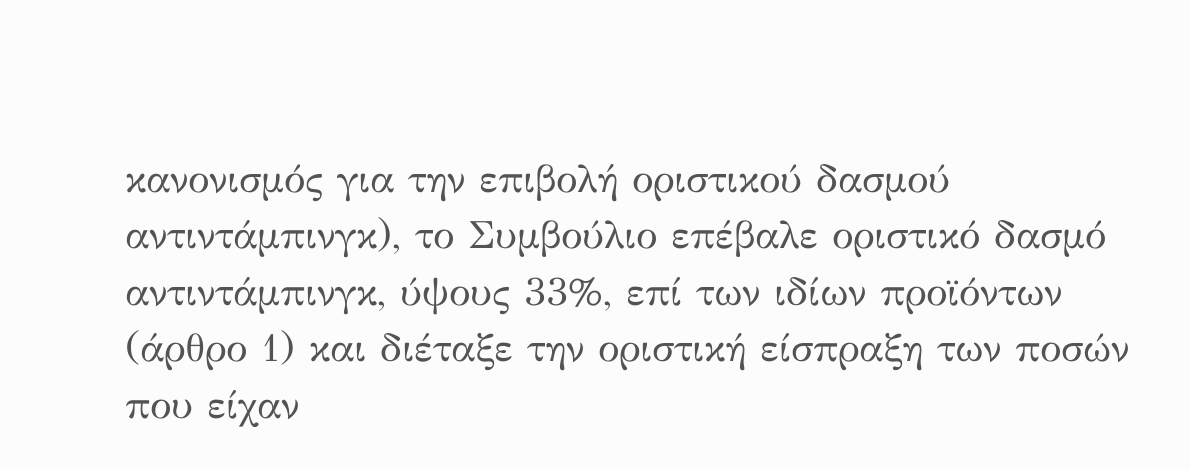κανονισμός για την επιβολή οριστικού δασμού αντιντάμπινγκ), το Συμβούλιο επέβαλε οριστικό δασμό αντιντάμπινγκ, ύψους 33%, επί των ιδίων προϊόντων (άρθρο 1) και διέταξε την οριστική είσπραξη των ποσών που είχαν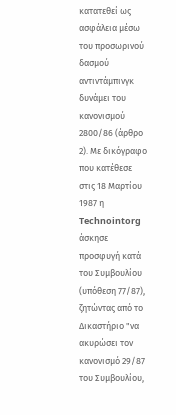κατατεθεί ως ασφάλεια μέσω του προσωρινού δασμού αντιντάμπινγκ δυνάμει του κανονισμού 2800/86 (άρθρο 2). Με δικόγραφο που κατέθεσε στις 18 Μαρτίου 1987 η Technointorg άσκησε προσφυγή κατά του Συμβουλίου (υπόθεση 77/87), ζητώντας από το Δικαστήριο "να ακυρώσει τον κανονισμό 29/87 του Συμβουλίου,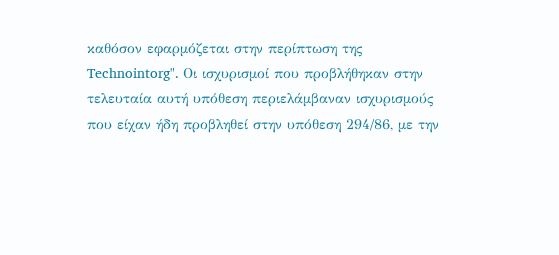καθόσον εφαρμόζεται στην περίπτωση της Technointorg". Οι ισχυρισμοί που προβλήθηκαν στην τελευταία αυτή υπόθεση περιελάμβαναν ισχυρισμούς που είχαν ήδη προβληθεί στην υπόθεση 294/86, με την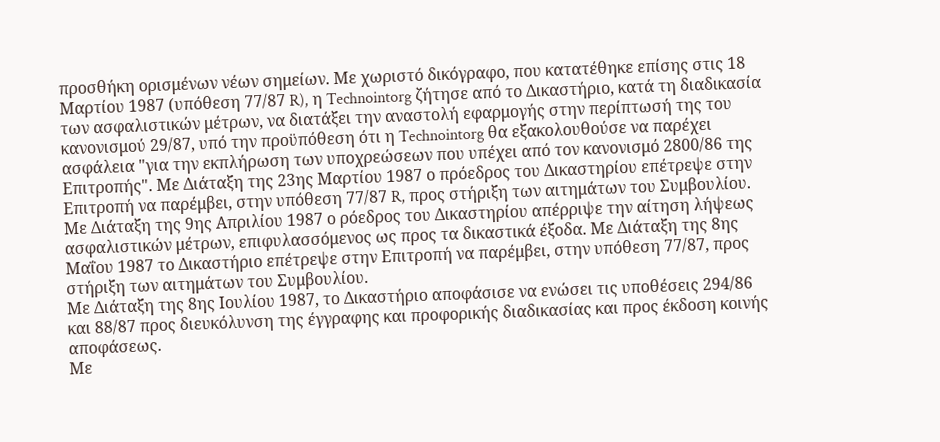προσθήκη ορισμένων νέων σημείων. Με χωριστό δικόγραφο, που κατατέθηκε επίσης στις 18 Μαρτίου 1987 (υπόθεση 77/87 R), η Technointorg ζήτησε από το Δικαστήριο, κατά τη διαδικασία των ασφαλιστικών μέτρων, να διατάξει την αναστολή εφαρμογής στην περίπτωσή της του κανονισμού 29/87, υπό την προϋπόθεση ότι η Technointorg θα εξακολουθούσε να παρέχει ασφάλεια "για την εκπλήρωση των υποχρεώσεων που υπέχει από τον κανονισμό 2800/86 της Επιτροπής". Με Διάταξη της 23ης Μαρτίου 1987 ο πρόεδρος του Δικαστηρίου επέτρεψε στην Επιτροπή να παρέμβει, στην υπόθεση 77/87 R, προς στήριξη των αιτημάτων του Συμβουλίου. Με Διάταξη της 9ης Απριλίου 1987 ο ρόεδρος του Δικαστηρίου απέρριψε την αίτηση λήψεως ασφαλιστικών μέτρων, επιφυλασσόμενος ως προς τα δικαστικά έξοδα. Με Διάταξη της 8ης Μαΐου 1987 το Δικαστήριο επέτρεψε στην Επιτροπή να παρέμβει, στην υπόθεση 77/87, προς στήριξη των αιτημάτων του Συμβουλίου.
Με Διάταξη της 8ης Ιουλίου 1987, το Δικαστήριο αποφάσισε να ενώσει τις υποθέσεις 294/86 και 88/87 προς διευκόλυνση της έγγραφης και προφορικής διαδικασίας και προς έκδοση κοινής αποφάσεως.
Με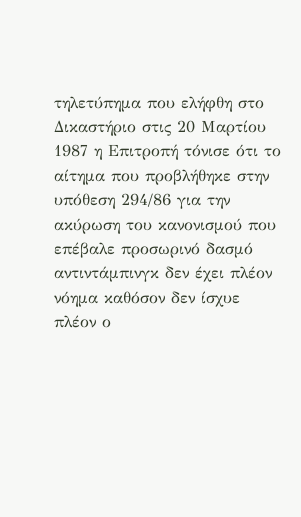τηλετύπημα που ελήφθη στο Δικαστήριο στις 20 Μαρτίου 1987 η Επιτροπή τόνισε ότι το αίτημα που προβλήθηκε στην υπόθεση 294/86 για την ακύρωση του κανονισμού που επέβαλε προσωρινό δασμό αντιντάμπινγκ δεν έχει πλέον νόημα καθόσον δεν ίσχυε πλέον ο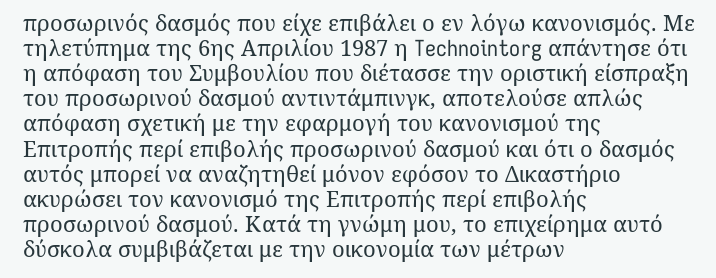προσωρινός δασμός που είχε επιβάλει ο εν λόγω κανονισμός. Με τηλετύπημα της 6ης Απριλίου 1987 η Technointorg απάντησε ότι η απόφαση του Συμβουλίου που διέτασσε την οριστική είσπραξη του προσωρινού δασμού αντιντάμπινγκ, αποτελούσε απλώς απόφαση σχετική με την εφαρμογή του κανονισμού της Επιτροπής περί επιβολής προσωρινού δασμού και ότι ο δασμός αυτός μπορεί να αναζητηθεί μόνον εφόσον το Δικαστήριο ακυρώσει τον κανονισμό της Επιτροπής περί επιβολής προσωρινού δασμού. Κατά τη γνώμη μου, το επιχείρημα αυτό δύσκολα συμβιβάζεται με την οικονομία των μέτρων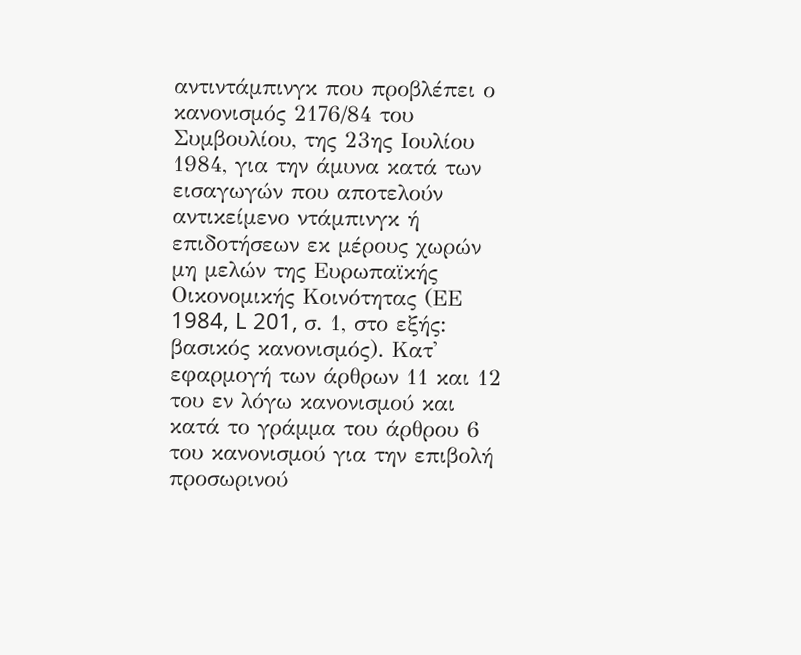αντιντάμπινγκ που προβλέπει ο κανονισμός 2176/84 του Συμβουλίου, της 23ης Ιουλίου 1984, για την άμυνα κατά των εισαγωγών που αποτελούν αντικείμενο ντάμπινγκ ή επιδοτήσεων εκ μέρους χωρών μη μελών της Ευρωπαϊκής Οικονομικής Κοινότητας (ΕΕ 1984, L 201, σ. 1, στο εξής: βασικός κανονισμός). Κατ' εφαρμογή των άρθρων 11 και 12 του εν λόγω κανονισμού και κατά το γράμμα του άρθρου 6 του κανονισμού για την επιβολή προσωρινού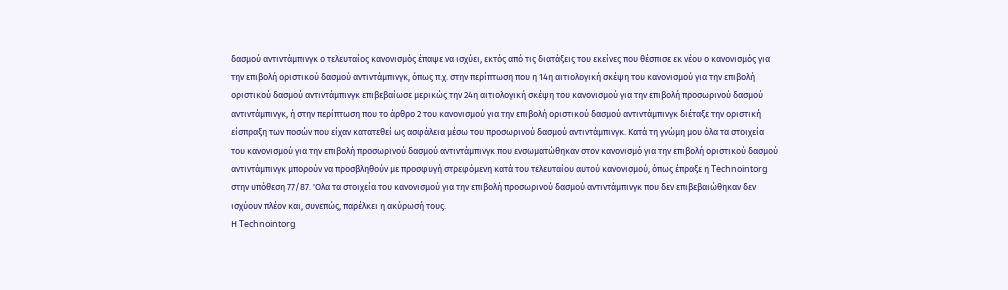δασμού αντιντάμπινγκ ο τελευταίος κανονισμός έπαψε να ισχύει, εκτός από τις διατάξεις του εκείνες που θέσπισε εκ νέου ο κανονισμός για την επιβολή οριστικού δασμού αντιντάμπινγκ, όπως π.χ. στην περίπτωση που η 14η αιτιολογική σκέψη του κανονισμού για την επιβολή οριστικού δασμού αντιντάμπινγκ επιβεβαίωσε μερικώς την 24η αιτιολογική σκέψη του κανονισμού για την επιβολή προσωρινού δασμού αντιντάμπινγκ, ή στην περίπτωση που το άρθρο 2 του κανονισμού για την επιβολή οριστικού δασμού αντιντάμπινγκ διέταξε την οριστική είσπραξη των ποσών που είχαν κατατεθεί ως ασφάλεια μέσω του προσωρινού δασμού αντιντάμπινγκ. Κατά τη γνώμη μου όλα τα στοιχεία του κανονισμού για την επιβολή προσωρινού δασμού αντιντάμπινγκ που ενσωματώθηκαν στον κανονισμό για την επιβολή οριστικού δασμού αντιντάμπινγκ μπορούν να προσβληθούν με προσφυγή στρεφόμενη κατά του τελευταίου αυτού κανονισμού, όπως έπραξε η Technointorg στην υπόθεση 77/87. 'Ολα τα στοιχεία του κανονισμού για την επιβολή προσωρινού δασμού αντιντάμπινγκ που δεν επιβεβαιώθηκαν δεν ισχύουν πλέον και, συνεπώς, παρέλκει η ακύρωσή τους.
Η Technointorg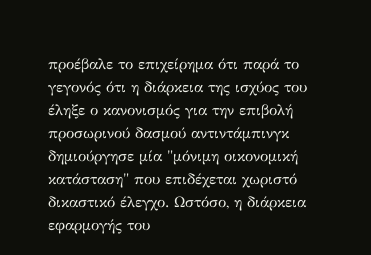προέβαλε το επιχείρημα ότι παρά το γεγονός ότι η διάρκεια της ισχύος του έληξε ο κανονισμός για την επιβολή προσωρινού δασμού αντιντάμπινγκ δημιούργησε μία "μόνιμη οικονομική κατάσταση" που επιδέχεται χωριστό δικαστικό έλεγχο. Ωστόσο, η διάρκεια εφαρμογής του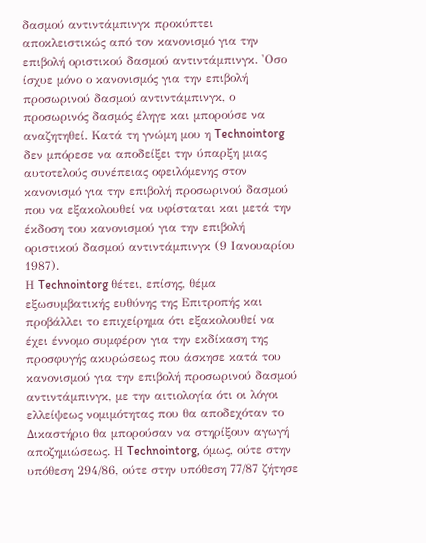δασμού αντιντάμπινγκ προκύπτει αποκλειστικώς από τον κανονισμό για την επιβολή οριστικού δασμού αντιντάμπινγκ. 'Οσο ίσχυε μόνο ο κανονισμός για την επιβολή προσωρινού δασμού αντιντάμπινγκ, ο προσωρινός δασμός έληγε και μπορούσε να αναζητηθεί. Κατά τη γνώμη μου η Technointorg δεν μπόρεσε να αποδείξει την ύπαρξη μιας αυτοτελούς συνέπειας οφειλόμενης στον κανονισμό για την επιβολή προσωρινού δασμού που να εξακολουθεί να υφίσταται και μετά την έκδοση του κανονισμού για την επιβολή οριστικού δασμού αντιντάμπινγκ (9 Ιανουαρίου 1987).
Η Technointorg θέτει, επίσης, θέμα εξωσυμβατικής ευθύνης της Επιτροπής και προβάλλει το επιχείρημα ότι εξακολουθεί να έχει έννομο συμφέρον για την εκδίκαση της προσφυγής ακυρώσεως που άσκησε κατά του κανονισμού για την επιβολή προσωρινού δασμού αντιντάμπινγκ, με την αιτιολογία ότι οι λόγοι ελλείψεως νομιμότητας που θα αποδεχόταν το Δικαστήριο θα μπορούσαν να στηρίξουν αγωγή αποζημιώσεως. Η Technointorg, όμως, ούτε στην υπόθεση 294/86, ούτε στην υπόθεση 77/87 ζήτησε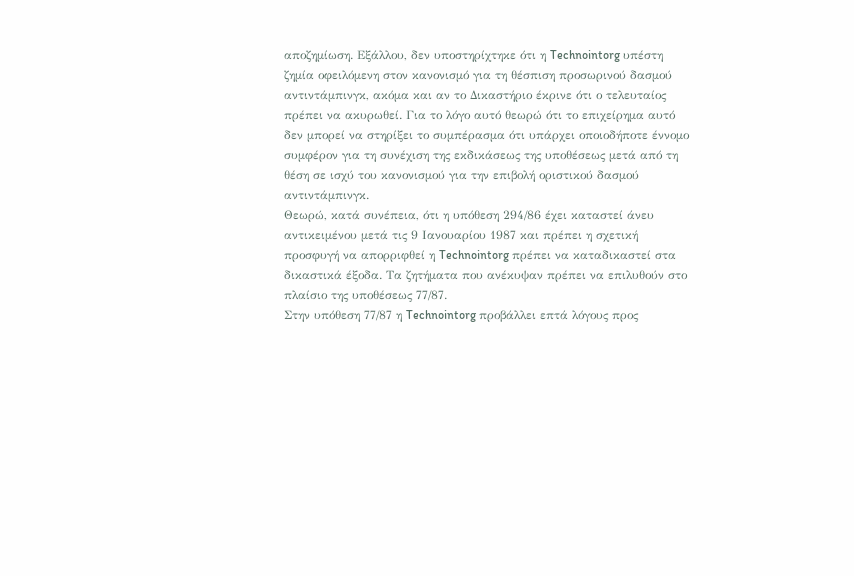αποζημίωση. Εξάλλου, δεν υποστηρίχτηκε ότι η Technointorg υπέστη ζημία οφειλόμενη στον κανονισμό για τη θέσπιση προσωρινού δασμού αντιντάμπινγκ, ακόμα και αν το Δικαστήριο έκρινε ότι ο τελευταίος πρέπει να ακυρωθεί. Για το λόγο αυτό θεωρώ ότι το επιχείρημα αυτό δεν μπορεί να στηρίξει το συμπέρασμα ότι υπάρχει οποιοδήποτε έννομο συμφέρον για τη συνέχιση της εκδικάσεως της υποθέσεως μετά από τη θέση σε ισχύ του κανονισμού για την επιβολή οριστικού δασμού αντιντάμπινγκ.
Θεωρώ, κατά συνέπεια, ότι η υπόθεση 294/86 έχει καταστεί άνευ αντικειμένου μετά τις 9 Ιανουαρίου 1987 και πρέπει η σχετική προσφυγή να απορριφθεί η Technointorg πρέπει να καταδικαστεί στα δικαστικά έξοδα. Τα ζητήματα που ανέκυψαν πρέπει να επιλυθούν στο πλαίσιο της υποθέσεως 77/87.
Στην υπόθεση 77/87 η Technointorg προβάλλει επτά λόγους προς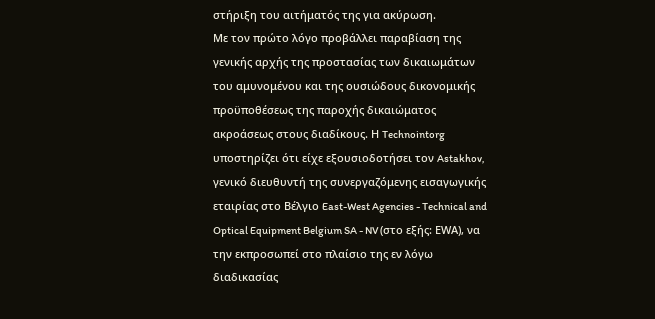στήριξη του αιτήματός της για ακύρωση.
Με τον πρώτο λόγο προβάλλει παραβίαση της γενικής αρχής της προστασίας των δικαιωμάτων του αμυνομένου και της ουσιώδους δικονομικής προϋποθέσεως της παροχής δικαιώματος ακροάσεως στους διαδίκους. Η Technointorg υποστηρίζει ότι είχε εξουσιοδοτήσει τον Astakhov, γενικό διευθυντή της συνεργαζόμενης εισαγωγικής εταιρίας στο Βέλγιο East-West Agencies - Technical and Optical Equipment Belgium SA - NV (στο εξής: ΕWΑ), να την εκπροσωπεί στο πλαίσιο της εν λόγω διαδικασίας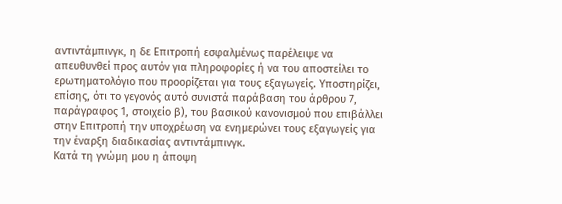αντιντάμπινγκ, η δε Επιτροπή εσφαλμένως παρέλειψε να απευθυνθεί προς αυτόν για πληροφορίες ή να του αποστείλει το ερωτηματολόγιο που προορίζεται για τους εξαγωγείς. Υποστηρίζει, επίσης, ότι το γεγονός αυτό συνιστά παράβαση του άρθρου 7, παράγραφος 1, στοιχείο β), του βασικού κανονισμού που επιβάλλει στην Επιτροπή την υποχρέωση να ενημερώνει τους εξαγωγείς για την έναρξη διαδικασίας αντιντάμπινγκ.
Κατά τη γνώμη μου η άποψη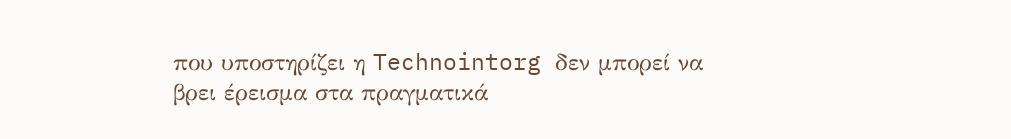που υποστηρίζει η Technointorg δεν μπορεί να βρει έρεισμα στα πραγματικά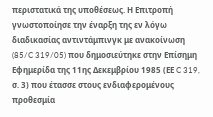περιστατικά της υποθέσεως. Η Επιτροπή γνωστοποίησε την έναρξη της εν λόγω διαδικασίας αντιντάμπινγκ με ανακοίνωση (85/C 319/05) που δημοσιεύτηκε στην Επίσημη Εφημερίδα της 11ης Δεκεμβρίου 1985 (ΕΕ C 319, σ. 3) που έτασσε στους ενδιαφερομένους προθεσμία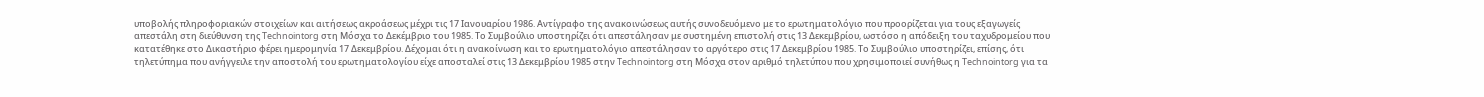υποβολής πληροφοριακών στοιχείων και αιτήσεως ακροάσεως μέχρι τις 17 Ιανουαρίου 1986. Αντίγραφο της ανακοινώσεως αυτής συνοδευόμενο με το ερωτηματολόγιο που προορίζεται για τους εξαγωγείς απεστάλη στη διεύθυνση της Technointorg στη Μόσχα το Δεκέμβριο του 1985. Το Συμβούλιο υποστηρίζει ότι απεστάλησαν με συστημένη επιστολή στις 13 Δεκεμβρίου, ωστόσο η απόδειξη του ταχυδρομείου που κατατέθηκε στο Δικαστήριο φέρει ημερομηνία 17 Δεκεμβρίου. Δέχομαι ότι η ανακοίνωση και το ερωτηματολόγιο απεστάλησαν το αργότερο στις 17 Δεκεμβρίου 1985. Το Συμβούλιο υποστηρίζει, επίσης, ότι τηλετύπημα που ανήγγειλε την αποστολή του ερωτηματολογίου είχε αποσταλεί στις 13 Δεκεμβρίου 1985 στην Technointorg στη Μόσχα στον αριθμό τηλετύπου που χρησιμοποιεί συνήθως η Technointorg για τα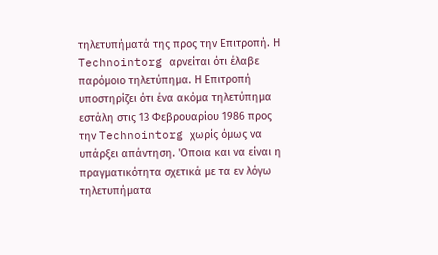τηλετυπήματά της προς την Επιτροπή. Η Technointorg αρνείται ότι έλαβε παρόμοιο τηλετύπημα. Η Επιτροπή υποστηρίζει ότι ένα ακόμα τηλετύπημα εστάλη στις 13 Φεβρουαρίου 1986 προς την Technointorg χωρίς όμως να υπάρξει απάντηση. 'Οποια και να είναι η πραγματικότητα σχετικά με τα εν λόγω τηλετυπήματα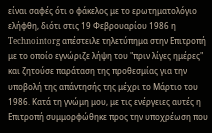είναι σαφές ότι ο φάκελος με το ερωτηματολόγιο ελήφθη, διότι στις 19 Φεβρουαρίου 1986 η Technointorg απέστειλε τηλετύπημα στην Επιτροπή με το οποίο εγνώριζε λήψη του "πριν λίγες ημέρες" και ζητούσε παράταση της προθεσμίας για την υποβολή της απάντησής της μέχρι το Μάρτιο του 1986. Κατά τη γνώμη μου, με τις ενέργειες αυτές η Επιτροπή συμμορφώθηκε προς την υποχρέωση που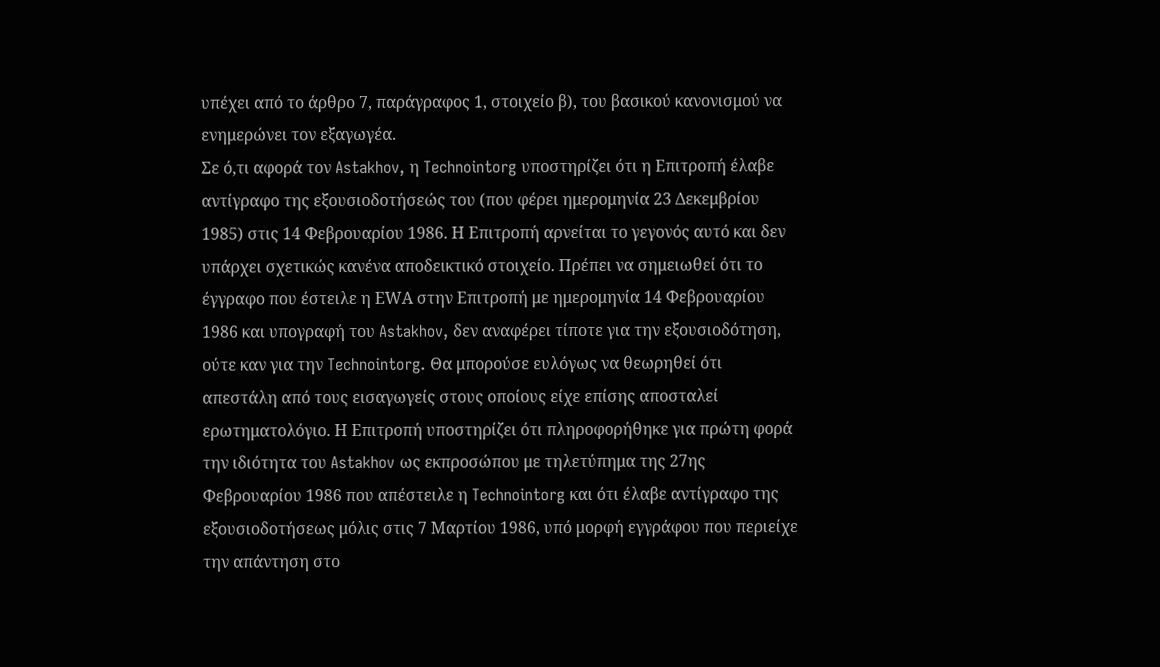υπέχει από το άρθρο 7, παράγραφος 1, στοιχείο β), του βασικού κανονισμού να ενημερώνει τον εξαγωγέα.
Σε ό,τι αφορά τον Astakhov, η Technointorg υποστηρίζει ότι η Επιτροπή έλαβε αντίγραφο της εξουσιοδοτήσεώς του (που φέρει ημερομηνία 23 Δεκεμβρίου 1985) στις 14 Φεβρουαρίου 1986. Η Επιτροπή αρνείται το γεγονός αυτό και δεν υπάρχει σχετικώς κανένα αποδεικτικό στοιχείο. Πρέπει να σημειωθεί ότι το έγγραφο που έστειλε η ΕWΑ στην Επιτροπή με ημερομηνία 14 Φεβρουαρίου 1986 και υπογραφή του Astakhov, δεν αναφέρει τίποτε για την εξουσιοδότηση, ούτε καν για την Technointorg. Θα μπορούσε ευλόγως να θεωρηθεί ότι απεστάλη από τους εισαγωγείς στους οποίους είχε επίσης αποσταλεί ερωτηματολόγιο. Η Επιτροπή υποστηρίζει ότι πληροφορήθηκε για πρώτη φορά την ιδιότητα του Astakhov ως εκπροσώπου με τηλετύπημα της 27ης Φεβρουαρίου 1986 που απέστειλε η Technointorg και ότι έλαβε αντίγραφο της εξουσιοδοτήσεως μόλις στις 7 Μαρτίου 1986, υπό μορφή εγγράφου που περιείχε την απάντηση στο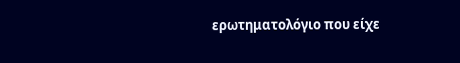ερωτηματολόγιο που είχε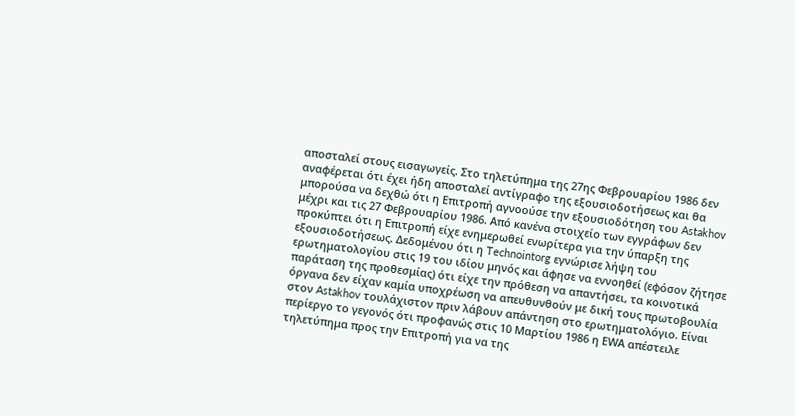αποσταλεί στους εισαγωγείς. Στο τηλετύπημα της 27ης Φεβρουαρίου 1986 δεν αναφέρεται ότι έχει ήδη αποσταλεί αντίγραφο της εξουσιοδοτήσεως και θα μπορούσα να δεχθώ ότι η Επιτροπή αγνοούσε την εξουσιοδότηση του Astakhov μέχρι και τις 27 Φεβρουαρίου 1986. Από κανένα στοιχείο των εγγράφων δεν προκύπτει ότι η Επιτροπή είχε ενημερωθεί ενωρίτερα για την ύπαρξη της εξουσιοδοτήσεως. Δεδομένου ότι η Technointorg εγνώρισε λήψη του ερωτηματολογίου στις 19 του ιδίου μηνός και άφησε να εννοηθεί (εφόσον ζήτησε παράταση της προθεσμίας) ότι είχε την πρόθεση να απαντήσει, τα κοινοτικά όργανα δεν είχαν καμία υποχρέωση να απευθυνθούν με δική τους πρωτοβουλία στον Astakhov τουλάχιστον πριν λάβουν απάντηση στο ερωτηματολόγιο. Είναι περίεργο το γεγονός ότι προφανώς στις 10 Μαρτίου 1986 η ΕWΑ απέστειλε τηλετύπημα προς την Επιτροπή για να της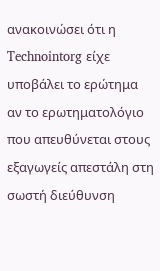ανακοινώσει ότι η Technointorg είχε υποβάλει το ερώτημα αν το ερωτηματολόγιο που απευθύνεται στους εξαγωγείς απεστάλη στη σωστή διεύθυνση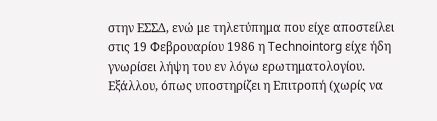στην ΕΣΣΔ, ενώ με τηλετύπημα που είχε αποστείλει στις 19 Φεβρουαρίου 1986 η Technointorg είχε ήδη γνωρίσει λήψη του εν λόγω ερωτηματολογίου. Εξάλλου, όπως υποστηρίζει η Επιτροπή (χωρίς να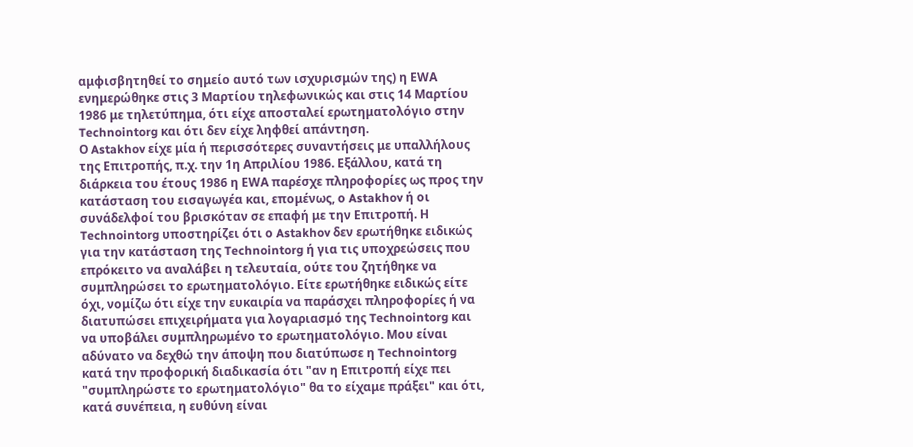αμφισβητηθεί το σημείο αυτό των ισχυρισμών της) η ΕWΑ ενημερώθηκε στις 3 Μαρτίου τηλεφωνικώς και στις 14 Μαρτίου 1986 με τηλετύπημα, ότι είχε αποσταλεί ερωτηματολόγιο στην Technointorg και ότι δεν είχε ληφθεί απάντηση.
Ο Astakhov είχε μία ή περισσότερες συναντήσεις με υπαλλήλους της Επιτροπής, π.χ. την 1η Απριλίου 1986. Εξάλλου, κατά τη διάρκεια του έτους 1986 η ΕWΑ παρέσχε πληροφορίες ως προς την κατάσταση του εισαγωγέα και, επομένως, ο Astakhov ή οι συνάδελφοί του βρισκόταν σε επαφή με την Επιτροπή. Η Technointorg υποστηρίζει ότι ο Astakhov δεν ερωτήθηκε ειδικώς για την κατάσταση της Technointorg ή για τις υποχρεώσεις που επρόκειτο να αναλάβει η τελευταία, ούτε του ζητήθηκε να συμπληρώσει το ερωτηματολόγιο. Είτε ερωτήθηκε ειδικώς είτε όχι, νομίζω ότι είχε την ευκαιρία να παράσχει πληροφορίες ή να διατυπώσει επιχειρήματα για λογαριασμό της Technointorg και να υποβάλει συμπληρωμένο το ερωτηματολόγιο. Μου είναι αδύνατο να δεχθώ την άποψη που διατύπωσε η Technointorg κατά την προφορική διαδικασία ότι "αν η Επιτροπή είχε πει "συμπληρώστε το ερωτηματολόγιο" θα το είχαμε πράξει" και ότι, κατά συνέπεια, η ευθύνη είναι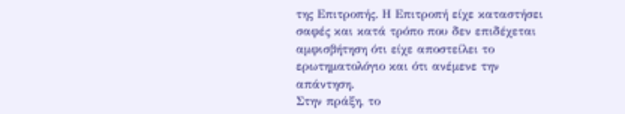της Επιτροπής. Η Επιτροπή είχε καταστήσει σαφές και κατά τρόπο που δεν επιδέχεται αμφισβήτηση ότι είχε αποστείλει το ερωτηματολόγιο και ότι ανέμενε την απάντηση.
Στην πράξη, το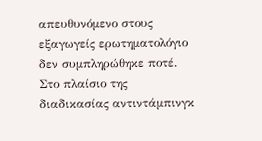απευθυνόμενο στους εξαγωγείς ερωτηματολόγιο δεν συμπληρώθηκε ποτέ. Στο πλαίσιο της διαδικασίας αντιντάμπινγκ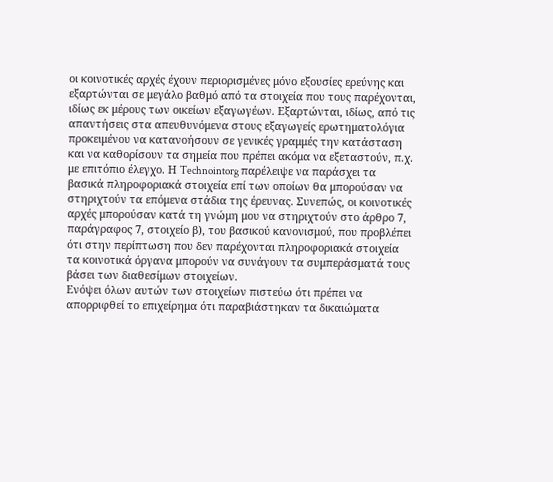οι κοινοτικές αρχές έχουν περιορισμένες μόνο εξουσίες ερεύνης και εξαρτώνται σε μεγάλο βαθμό από τα στοιχεία που τους παρέχονται, ιδίως εκ μέρους των οικείων εξαγωγέων. Εξαρτώνται, ιδίως, από τις απαντήσεις στα απευθυνόμενα στους εξαγωγείς ερωτηματολόγια προκειμένου να κατανοήσουν σε γενικές γραμμές την κατάσταση και να καθορίσουν τα σημεία που πρέπει ακόμα να εξεταστούν, π.χ. με επιτόπιο έλεγχο. Η Technointorg παρέλειψε να παράσχει τα βασικά πληροφοριακά στοιχεία επί των οποίων θα μπορούσαν να στηριχτούν τα επόμενα στάδια της έρευνας. Συνεπώς, οι κοινοτικές αρχές μπορούσαν κατά τη γνώμη μου να στηριχτούν στο άρθρο 7, παράγραφος 7, στοιχείο β), του βασικού κανονισμού, που προβλέπει ότι στην περίπτωση που δεν παρέχονται πληροφοριακά στοιχεία τα κοινοτικά όργανα μπορούν να συνάγουν τα συμπεράσματά τους βάσει των διαθεσίμων στοιχείων.
Ενόψει όλων αυτών των στοιχείων πιστεύω ότι πρέπει να απορριφθεί το επιχείρημα ότι παραβιάστηκαν τα δικαιώματα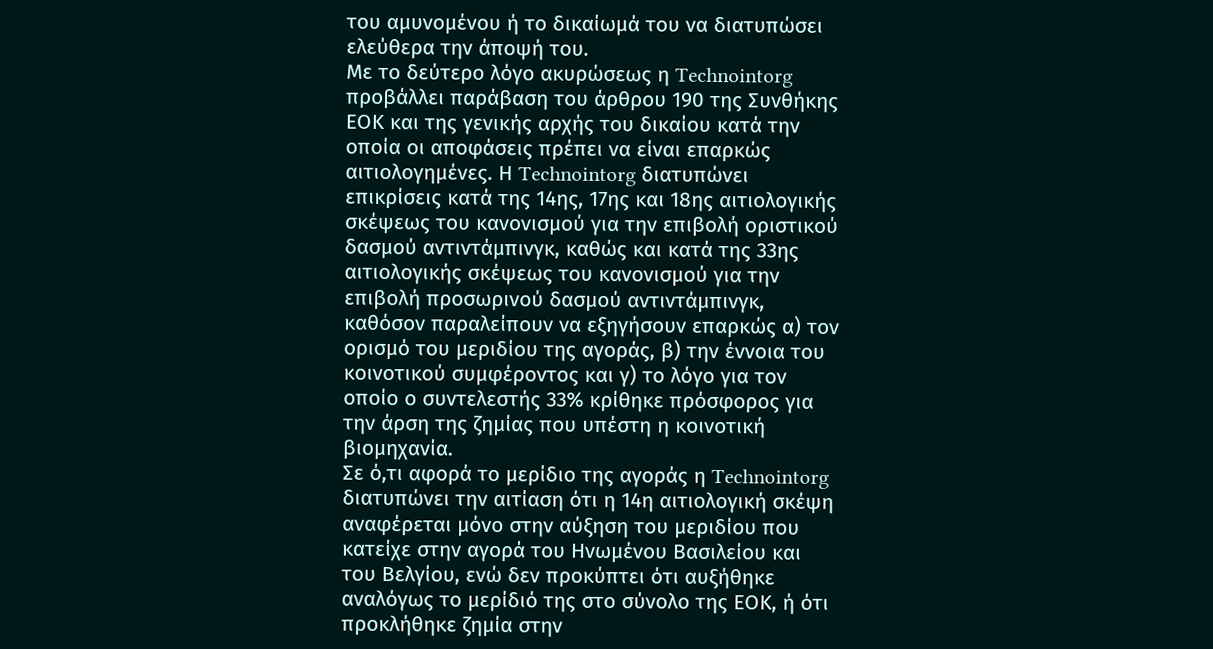του αμυνομένου ή το δικαίωμά του να διατυπώσει ελεύθερα την άποψή του.
Με το δεύτερο λόγο ακυρώσεως η Technointorg προβάλλει παράβαση του άρθρου 190 της Συνθήκης ΕΟΚ και της γενικής αρχής του δικαίου κατά την οποία οι αποφάσεις πρέπει να είναι επαρκώς αιτιολογημένες. Η Technointorg διατυπώνει επικρίσεις κατά της 14ης, 17ης και 18ης αιτιολογικής σκέψεως του κανονισμού για την επιβολή οριστικού δασμού αντιντάμπινγκ, καθώς και κατά της 33ης αιτιολογικής σκέψεως του κανονισμού για την επιβολή προσωρινού δασμού αντιντάμπινγκ, καθόσον παραλείπουν να εξηγήσουν επαρκώς α) τον ορισμό του μεριδίου της αγοράς, β) την έννοια του κοινοτικού συμφέροντος και γ) το λόγο για τον οποίο ο συντελεστής 33% κρίθηκε πρόσφορος για την άρση της ζημίας που υπέστη η κοινοτική βιομηχανία.
Σε ό,τι αφορά το μερίδιο της αγοράς η Technointorg διατυπώνει την αιτίαση ότι η 14η αιτιολογική σκέψη αναφέρεται μόνο στην αύξηση του μεριδίου που κατείχε στην αγορά του Ηνωμένου Βασιλείου και του Βελγίου, ενώ δεν προκύπτει ότι αυξήθηκε αναλόγως το μερίδιό της στο σύνολο της ΕΟΚ, ή ότι προκλήθηκε ζημία στην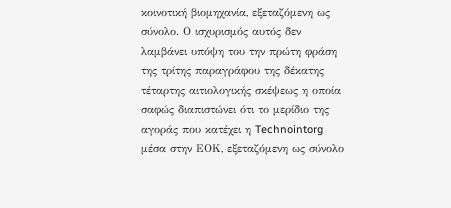κοινοτική βιομηχανία, εξεταζόμενη ως σύνολο. Ο ισχυρισμός αυτός δεν λαμβάνει υπόψη του την πρώτη φράση της τρίτης παραγράφου της δέκατης τέταρτης αιτιολογικής σκέψεως η οποία σαφώς διαπιστώνει ότι το μερίδιο της αγοράς που κατέχει η Technointorg μέσα στην ΕΟΚ, εξεταζόμενη ως σύνολο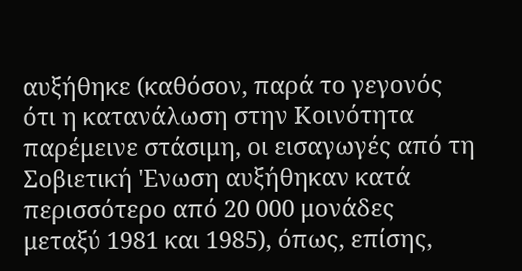αυξήθηκε (καθόσον, παρά το γεγονός ότι η κατανάλωση στην Κοινότητα παρέμεινε στάσιμη, οι εισαγωγές από τη Σοβιετική 'Ενωση αυξήθηκαν κατά περισσότερο από 20 000 μονάδες μεταξύ 1981 και 1985), όπως, επίσης,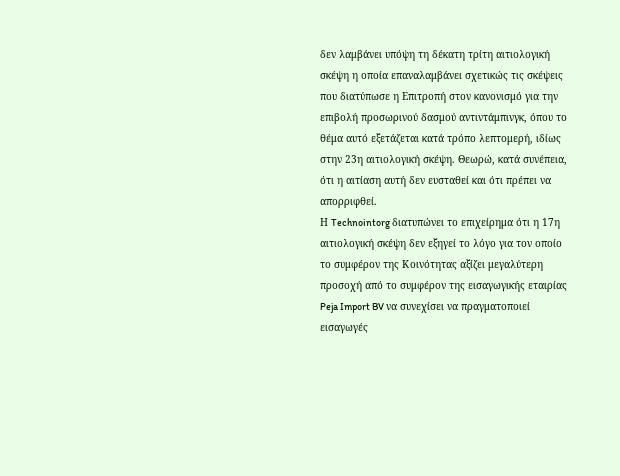δεν λαμβάνει υπόψη τη δέκατη τρίτη αιτιολογική σκέψη η οποία επαναλαμβάνει σχετικώς τις σκέψεις που διατύπωσε η Επιτροπή στον κανονισμό για την επιβολή προσωρινού δασμού αντιντάμπινγκ, όπου το θέμα αυτό εξετάζεται κατά τρόπο λεπτομερή, ιδίως στην 23η αιτιολογική σκέψη. Θεωρώ, κατά συνέπεια, ότι η αιτίαση αυτή δεν ευσταθεί και ότι πρέπει να απορριφθεί.
Η Technointorg διατυπώνει το επιχείρημα ότι η 17η αιτιολογική σκέψη δεν εξηγεί το λόγο για τον οποίο το συμφέρον της Κοινότητας αξίζει μεγαλύτερη προσοχή από το συμφέρον της εισαγωγικής εταιρίας Peja Import BV να συνεχίσει να πραγματοποιεί εισαγωγές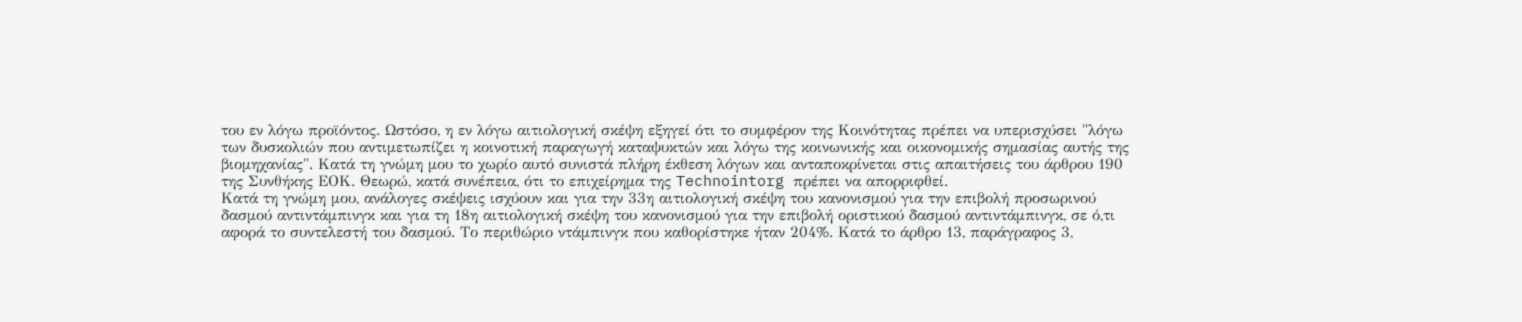του εν λόγω προϊόντος. Ωστόσο, η εν λόγω αιτιολογική σκέψη εξηγεί ότι το συμφέρον της Κοινότητας πρέπει να υπερισχύσει "λόγω των δυσκολιών που αντιμετωπίζει η κοινοτική παραγωγή καταψυκτών και λόγω της κοινωνικής και οικονομικής σημασίας αυτής της βιομηχανίας". Κατά τη γνώμη μου το χωρίο αυτό συνιστά πλήρη έκθεση λόγων και ανταποκρίνεται στις απαιτήσεις του άρθρου 190 της Συνθήκης ΕΟΚ. Θεωρώ, κατά συνέπεια, ότι το επιχείρημα της Technointorg πρέπει να απορριφθεί.
Κατά τη γνώμη μου, ανάλογες σκέψεις ισχύουν και για την 33η αιτιολογική σκέψη του κανονισμού για την επιβολή προσωρινού δασμού αντιντάμπινγκ και για τη 18η αιτιολογική σκέψη του κανονισμού για την επιβολή οριστικού δασμού αντιντάμπινγκ, σε ό,τι αφορά το συντελεστή του δασμού. Το περιθώριο ντάμπινγκ που καθορίστηκε ήταν 204%. Κατά το άρθρο 13, παράγραφος 3,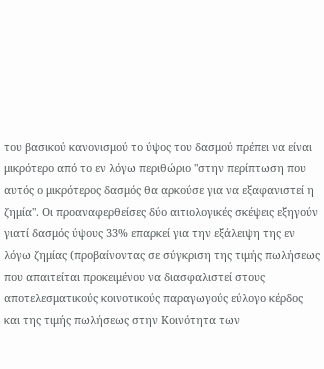του βασικού κανονισμού το ύψος του δασμού πρέπει να είναι μικρότερο από το εν λόγω περιθώριο "στην περίπτωση που αυτός ο μικρότερος δασμός θα αρκούσε για να εξαφανιστεί η ζημία". Οι προαναφερθείσες δύο αιτιολογικές σκέψεις εξηγούν γιατί δασμός ύψους 33% επαρκεί για την εξάλειψη της εν λόγω ζημίας (προβαίνοντας σε σύγκριση της τιμής πωλήσεως που απαιτείται προκειμένου να διασφαλιστεί στους αποτελεσματικούς κοινοτικούς παραγωγούς εύλογο κέρδος και της τιμής πωλήσεως στην Κοινότητα των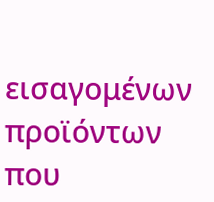εισαγομένων προϊόντων που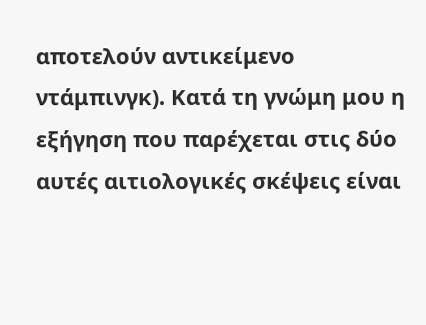αποτελούν αντικείμενο ντάμπινγκ). Κατά τη γνώμη μου η εξήγηση που παρέχεται στις δύο αυτές αιτιολογικές σκέψεις είναι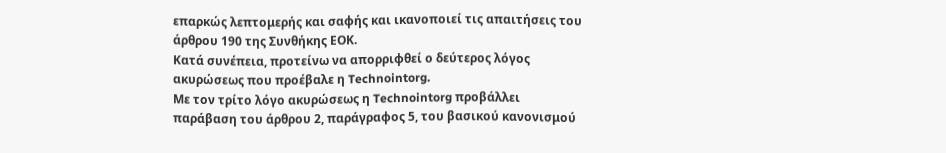επαρκώς λεπτομερής και σαφής και ικανοποιεί τις απαιτήσεις του άρθρου 190 της Συνθήκης ΕΟΚ.
Κατά συνέπεια, προτείνω να απορριφθεί ο δεύτερος λόγος ακυρώσεως που προέβαλε η Technointorg.
Με τον τρίτο λόγο ακυρώσεως η Technointorg προβάλλει παράβαση του άρθρου 2, παράγραφος 5, του βασικού κανονισμού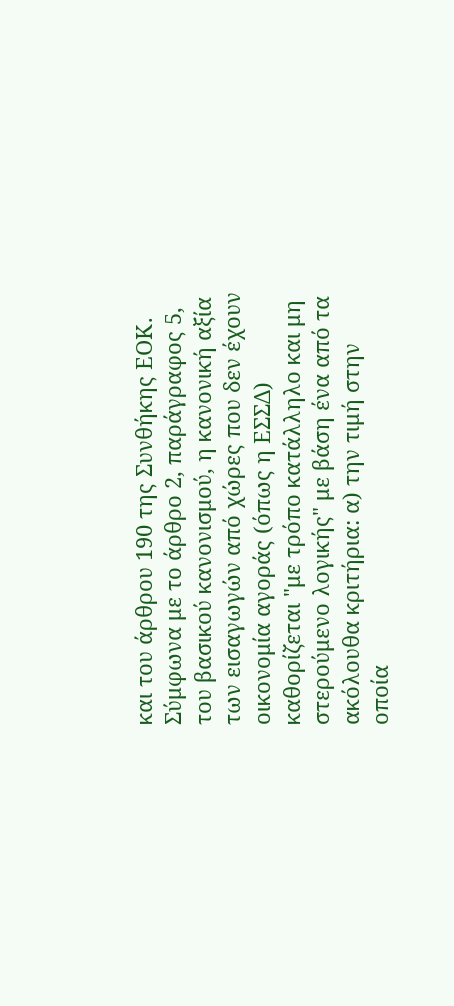και του άρθρου 190 της Συνθήκης ΕΟΚ.
Σύμφωνα με το άρθρο 2, παράγραφος 5, του βασικού κανονισμού, η κανονική αξία των εισαγωγών από χώρες που δεν έχουν οικονομία αγοράς (όπως η ΕΣΣΔ) καθορίζεται "με τρόπο κατάλληλο και μη στερούμενο λογικής" με βάση ένα από τα ακόλουθα κριτήρια: α) την τιμή στην οποία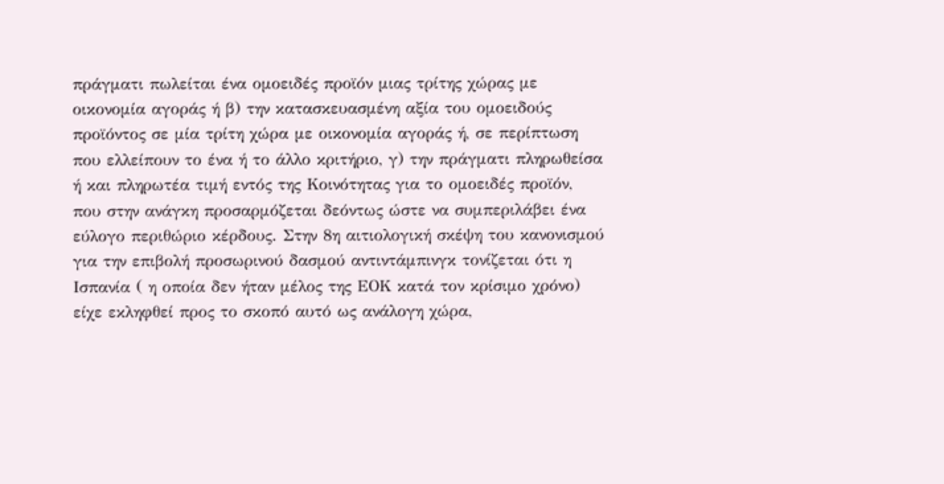πράγματι πωλείται ένα ομοειδές προϊόν μιας τρίτης χώρας με οικονομία αγοράς ή β) την κατασκευασμένη αξία του ομοειδούς προϊόντος σε μία τρίτη χώρα με οικονομία αγοράς ή, σε περίπτωση που ελλείπουν το ένα ή το άλλο κριτήριο, γ) την πράγματι πληρωθείσα ή και πληρωτέα τιμή εντός της Κοινότητας για το ομοειδές προϊόν, που στην ανάγκη προσαρμόζεται δεόντως ώστε να συμπεριλάβει ένα εύλογο περιθώριο κέρδους. Στην 8η αιτιολογική σκέψη του κανονισμού για την επιβολή προσωρινού δασμού αντιντάμπινγκ τονίζεται ότι η Ισπανία ( η οποία δεν ήταν μέλος της ΕΟΚ κατά τον κρίσιμο χρόνο) είχε εκληφθεί προς το σκοπό αυτό ως ανάλογη χώρα,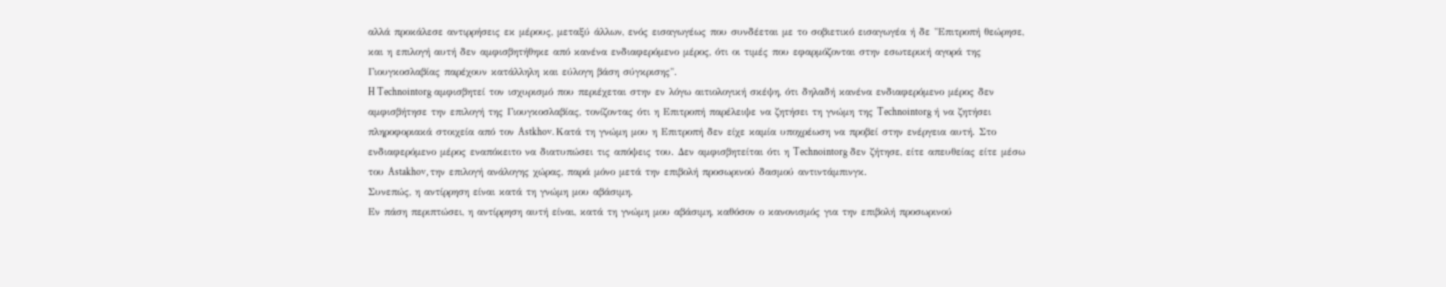αλλά προκάλεσε αντιρρήσεις εκ μέρους, μεταξύ άλλων, ενός εισαγωγέως που συνδέεται με το σοβιετικό εισαγωγέα ή δε "Επιτροπή θεώρησε, και η επιλογή αυτή δεν αμφισβητήθηκε από κανένα ενδιαφερόμενο μέρος, ότι οι τιμές που εφαρμόζονται στην εσωτερική αγορά της Γιουγκοσλαβίας παρέχουν κατάλληλη και εύλογη βάση σύγκρισης".
H Technointorg αμφισβητεί τον ισχυρισμό που περιέχεται στην εν λόγω αιτιολογική σκέψη, ότι δηλαδή κανένα ενδιαφερόμενο μέρος δεν αμφισβήτησε την επιλογή της Γιουγκοσλαβίας, τονίζοντας ότι η Επιτροπή παρέλειψε να ζητήσει τη γνώμη της Technointorg ή να ζητήσει πληροφοριακά στοιχεία από τον Astkhov. Kατά τη γνώμη μου η Επιτροπή δεν είχε καμία υποχρέωση να προβεί στην ενέργεια αυτή. Στο ενδιαφερόμενο μέρος εναπόκειτο να διατυπώσει τις απόψεις του. Δεν αμφισβητείται ότι η Technointorg δεν ζήτησε, είτε απευθείας είτε μέσω του Astakhov, την επιλογή ανάλογης χώρας, παρά μόνο μετά την επιβολή προσωρινού δασμού αντιντάμπινγκ.
Συνεπώς, η αντίρρηση είναι κατά τη γνώμη μου αβάσιμη.
Εν πάση περιπτώσει, η αντίρρηση αυτή είναι, κατά τη γνώμη μου αβάσιμη, καθόσον ο κανονισμός για την επιβολή προσωρινού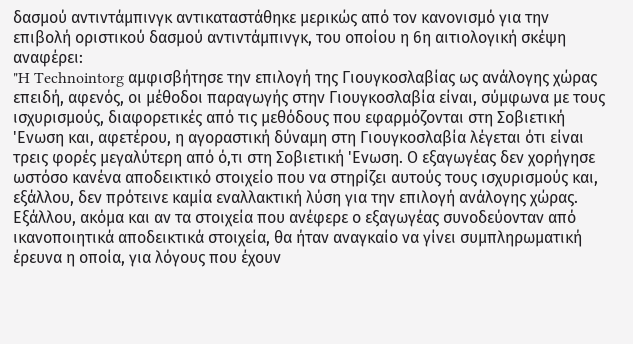δασμού αντιντάμπινγκ αντικαταστάθηκε μερικώς από τον κανονισμό για την επιβολή οριστικού δασμού αντιντάμπινγκ, του οποίου η 6η αιτιολογική σκέψη αναφέρει:
"H Technointorg αμφισβήτησε την επιλογή της Γιουγκοσλαβίας ως ανάλογης χώρας επειδή, αφενός, οι μέθοδοι παραγωγής στην Γιουγκοσλαβία είναι, σύμφωνα με τους ισχυρισμούς, διαφορετικές από τις μεθόδους που εφαρμόζονται στη Σοβιετική 'Ενωση και, αφετέρου, η αγοραστική δύναμη στη Γιουγκοσλαβία λέγεται ότι είναι τρεις φορές μεγαλύτερη από ό,τι στη Σοβιετική 'Ενωση. Ο εξαγωγέας δεν χορήγησε ωστόσο κανένα αποδεικτικό στοιχείο που να στηρίζει αυτούς τους ισχυρισμούς και, εξάλλου, δεν πρότεινε καμία εναλλακτική λύση για την επιλογή ανάλογης χώρας. Εξάλλου, ακόμα και αν τα στοιχεία που ανέφερε ο εξαγωγέας συνοδεύονταν από ικανοποιητικά αποδεικτικά στοιχεία, θα ήταν αναγκαίο να γίνει συμπληρωματική έρευνα η οποία, για λόγους που έχουν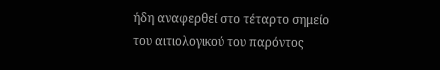ήδη αναφερθεί στο τέταρτο σημείο του αιτιολογικού του παρόντος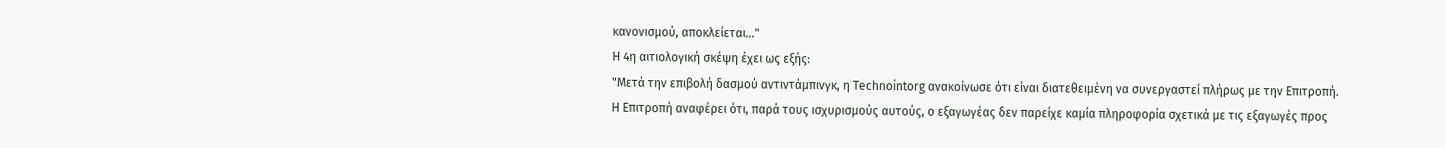κανονισμού, αποκλείεται..."
Η 4η αιτιολογική σκέψη έχει ως εξής:
"Μετά την επιβολή δασμού αντιντάμπινγκ, η Technointorg ανακοίνωσε ότι είναι διατεθειμένη να συνεργαστεί πλήρως με την Επιτροπή. Η Επιτροπή αναφέρει ότι, παρά τους ισχυρισμούς αυτούς, ο εξαγωγέας δεν παρείχε καμία πληροφορία σχετικά με τις εξαγωγές προς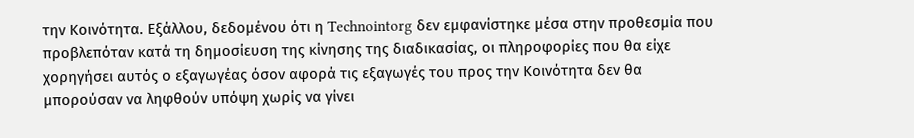την Κοινότητα. Εξάλλου, δεδομένου ότι η Technointorg δεν εμφανίστηκε μέσα στην προθεσμία που προβλεπόταν κατά τη δημοσίευση της κίνησης της διαδικασίας, οι πληροφορίες που θα είχε χορηγήσει αυτός ο εξαγωγέας όσον αφορά τις εξαγωγές του προς την Κοινότητα δεν θα μπορούσαν να ληφθούν υπόψη χωρίς να γίνει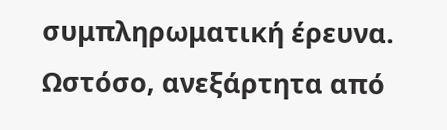συμπληρωματική έρευνα. Ωστόσο, ανεξάρτητα από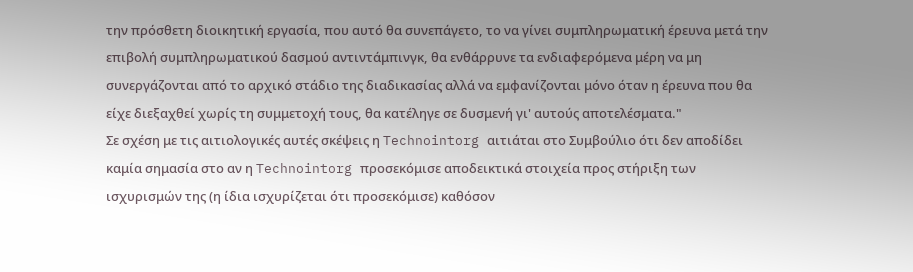την πρόσθετη διοικητική εργασία, που αυτό θα συνεπάγετο, το να γίνει συμπληρωματική έρευνα μετά την επιβολή συμπληρωματικού δασμού αντιντάμπινγκ, θα ενθάρρυνε τα ενδιαφερόμενα μέρη να μη συνεργάζονται από το αρχικό στάδιο της διαδικασίας αλλά να εμφανίζονται μόνο όταν η έρευνα που θα είχε διεξαχθεί χωρίς τη συμμετοχή τους, θα κατέληγε σε δυσμενή γι' αυτούς αποτελέσματα."
Σε σχέση με τις αιτιολογικές αυτές σκέψεις η Technointorg αιτιάται στο Συμβούλιο ότι δεν αποδίδει καμία σημασία στο αν η Technointorg προσεκόμισε αποδεικτικά στοιχεία προς στήριξη των ισχυρισμών της (η ίδια ισχυρίζεται ότι προσεκόμισε) καθόσον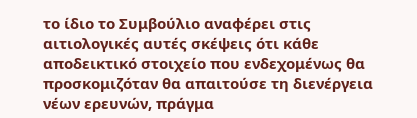το ίδιο το Συμβούλιο αναφέρει στις αιτιολογικές αυτές σκέψεις ότι κάθε αποδεικτικό στοιχείο που ενδεχομένως θα προσκομιζόταν θα απαιτούσε τη διενέργεια νέων ερευνών, πράγμα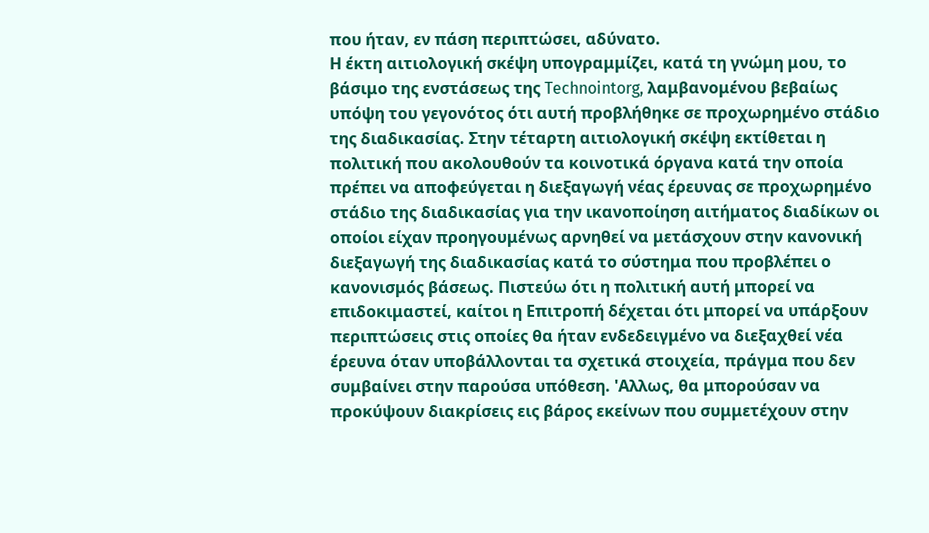που ήταν, εν πάση περιπτώσει, αδύνατο.
Η έκτη αιτιολογική σκέψη υπογραμμίζει, κατά τη γνώμη μου, το βάσιμο της ενστάσεως της Technointorg, λαμβανομένου βεβαίως υπόψη του γεγονότος ότι αυτή προβλήθηκε σε προχωρημένο στάδιο της διαδικασίας. Στην τέταρτη αιτιολογική σκέψη εκτίθεται η πολιτική που ακολουθούν τα κοινοτικά όργανα κατά την οποία πρέπει να αποφεύγεται η διεξαγωγή νέας έρευνας σε προχωρημένο στάδιο της διαδικασίας για την ικανοποίηση αιτήματος διαδίκων οι οποίοι είχαν προηγουμένως αρνηθεί να μετάσχουν στην κανονική διεξαγωγή της διαδικασίας κατά το σύστημα που προβλέπει ο κανονισμός βάσεως. Πιστεύω ότι η πολιτική αυτή μπορεί να επιδοκιμαστεί, καίτοι η Επιτροπή δέχεται ότι μπορεί να υπάρξουν περιπτώσεις στις οποίες θα ήταν ενδεδειγμένο να διεξαχθεί νέα έρευνα όταν υποβάλλονται τα σχετικά στοιχεία, πράγμα που δεν συμβαίνει στην παρούσα υπόθεση. 'Αλλως, θα μπορούσαν να προκύψουν διακρίσεις εις βάρος εκείνων που συμμετέχουν στην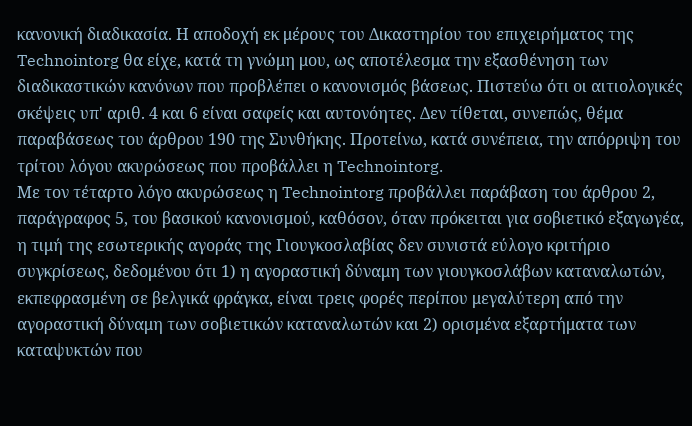κανονική διαδικασία. Η αποδοχή εκ μέρους του Δικαστηρίου του επιχειρήματος της Technointorg θα είχε, κατά τη γνώμη μου, ως αποτέλεσμα την εξασθένηση των διαδικαστικών κανόνων που προβλέπει ο κανονισμός βάσεως. Πιστεύω ότι οι αιτιολογικές σκέψεις υπ' αριθ. 4 και 6 είναι σαφείς και αυτονόητες. Δεν τίθεται, συνεπώς, θέμα παραβάσεως του άρθρου 190 της Συνθήκης. Προτείνω, κατά συνέπεια, την απόρριψη του τρίτου λόγου ακυρώσεως που προβάλλει η Technointorg.
Με τον τέταρτο λόγο ακυρώσεως η Technointorg προβάλλει παράβαση του άρθρου 2, παράγραφος 5, του βασικού κανονισμού, καθόσον, όταν πρόκειται για σοβιετικό εξαγωγέα, η τιμή της εσωτερικής αγοράς της Γιουγκοσλαβίας δεν συνιστά εύλογο κριτήριο συγκρίσεως, δεδομένου ότι 1) η αγοραστική δύναμη των γιουγκοσλάβων καταναλωτών, εκπεφρασμένη σε βελγικά φράγκα, είναι τρεις φορές περίπου μεγαλύτερη από την αγοραστική δύναμη των σοβιετικών καταναλωτών και 2) ορισμένα εξαρτήματα των καταψυκτών που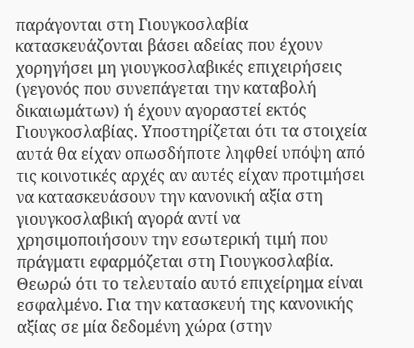παράγονται στη Γιουγκοσλαβία κατασκευάζονται βάσει αδείας που έχουν χορηγήσει μη γιουγκοσλαβικές επιχειρήσεις (γεγονός που συνεπάγεται την καταβολή δικαιωμάτων) ή έχουν αγοραστεί εκτός Γιουγκοσλαβίας. Υποστηρίζεται ότι τα στοιχεία αυτά θα είχαν οπωσδήποτε ληφθεί υπόψη από τις κοινοτικές αρχές αν αυτές είχαν προτιμήσει να κατασκευάσουν την κανονική αξία στη γιουγκοσλαβική αγορά αντί να χρησιμοποιήσουν την εσωτερική τιμή που πράγματι εφαρμόζεται στη Γιουγκοσλαβία.
Θεωρώ ότι το τελευταίο αυτό επιχείρημα είναι εσφαλμένο. Για την κατασκευή της κανονικής αξίας σε μία δεδομένη χώρα (στην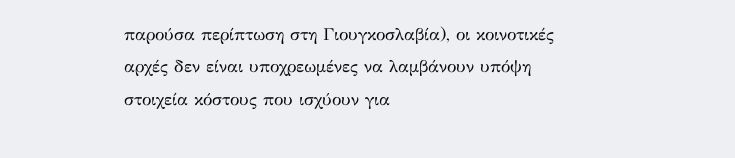παρούσα περίπτωση στη Γιουγκοσλαβία), οι κοινοτικές αρχές δεν είναι υποχρεωμένες να λαμβάνουν υπόψη στοιχεία κόστους που ισχύουν για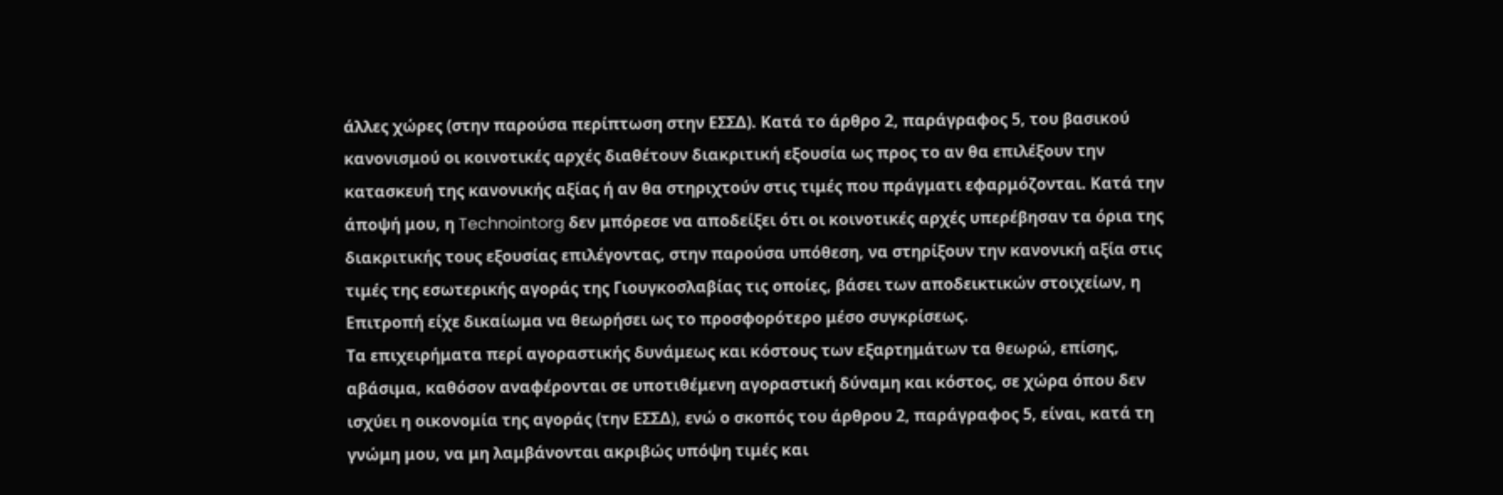άλλες χώρες (στην παρούσα περίπτωση στην ΕΣΣΔ). Κατά το άρθρο 2, παράγραφος 5, του βασικού κανονισμού οι κοινοτικές αρχές διαθέτουν διακριτική εξουσία ως προς το αν θα επιλέξουν την κατασκευή της κανονικής αξίας ή αν θα στηριχτούν στις τιμές που πράγματι εφαρμόζονται. Κατά την άποψή μου, η Technointorg δεν μπόρεσε να αποδείξει ότι οι κοινοτικές αρχές υπερέβησαν τα όρια της διακριτικής τους εξουσίας επιλέγοντας, στην παρούσα υπόθεση, να στηρίξουν την κανονική αξία στις τιμές της εσωτερικής αγοράς της Γιουγκοσλαβίας τις οποίες, βάσει των αποδεικτικών στοιχείων, η Επιτροπή είχε δικαίωμα να θεωρήσει ως το προσφορότερο μέσο συγκρίσεως.
Τα επιχειρήματα περί αγοραστικής δυνάμεως και κόστους των εξαρτημάτων τα θεωρώ, επίσης, αβάσιμα, καθόσον αναφέρονται σε υποτιθέμενη αγοραστική δύναμη και κόστος, σε χώρα όπου δεν ισχύει η οικονομία της αγοράς (την ΕΣΣΔ), ενώ ο σκοπός του άρθρου 2, παράγραφος 5, είναι, κατά τη γνώμη μου, να μη λαμβάνονται ακριβώς υπόψη τιμές και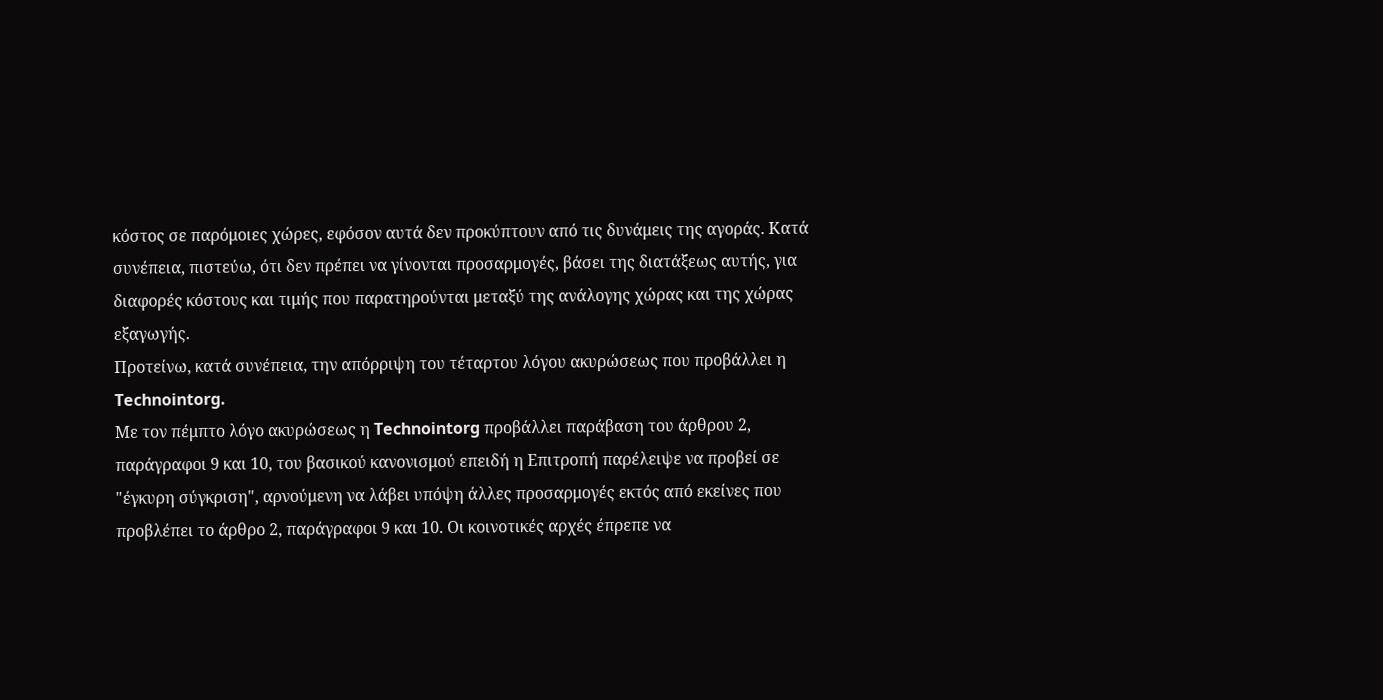κόστος σε παρόμοιες χώρες, εφόσον αυτά δεν προκύπτουν από τις δυνάμεις της αγοράς. Κατά συνέπεια, πιστεύω, ότι δεν πρέπει να γίνονται προσαρμογές, βάσει της διατάξεως αυτής, για διαφορές κόστους και τιμής που παρατηρούνται μεταξύ της ανάλογης χώρας και της χώρας εξαγωγής.
Προτείνω, κατά συνέπεια, την απόρριψη του τέταρτου λόγου ακυρώσεως που προβάλλει η Technointorg.
Με τον πέμπτο λόγο ακυρώσεως η Technointorg προβάλλει παράβαση του άρθρου 2, παράγραφοι 9 και 10, του βασικού κανονισμού επειδή η Επιτροπή παρέλειψε να προβεί σε "έγκυρη σύγκριση", αρνούμενη να λάβει υπόψη άλλες προσαρμογές εκτός από εκείνες που προβλέπει το άρθρο 2, παράγραφοι 9 και 10. Οι κοινοτικές αρχές έπρεπε να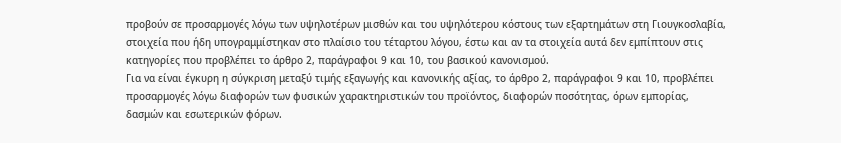προβούν σε προσαρμογές λόγω των υψηλοτέρων μισθών και του υψηλότερου κόστους των εξαρτημάτων στη Γιουγκοσλαβία, στοιχεία που ήδη υπογραμμίστηκαν στο πλαίσιο του τέταρτου λόγου, έστω και αν τα στοιχεία αυτά δεν εμπίπτουν στις κατηγορίες που προβλέπει το άρθρο 2, παράγραφοι 9 και 10, του βασικού κανονισμού.
Για να είναι έγκυρη η σύγκριση μεταξύ τιμής εξαγωγής και κανονικής αξίας, το άρθρο 2, παράγραφοι 9 και 10, προβλέπει προσαρμογές λόγω διαφορών των φυσικών χαρακτηριστικών του προϊόντος, διαφορών ποσότητας, όρων εμπορίας, δασμών και εσωτερικών φόρων.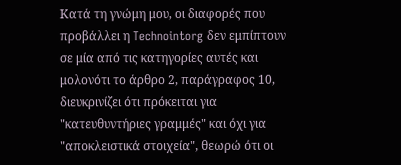Κατά τη γνώμη μου, οι διαφορές που προβάλλει η Technointorg δεν εμπίπτουν σε μία από τις κατηγορίες αυτές και μολονότι το άρθρο 2, παράγραφος 10, διευκρινίζει ότι πρόκειται για "κατευθυντήριες γραμμές" και όχι για "αποκλειστικά στοιχεία", θεωρώ ότι οι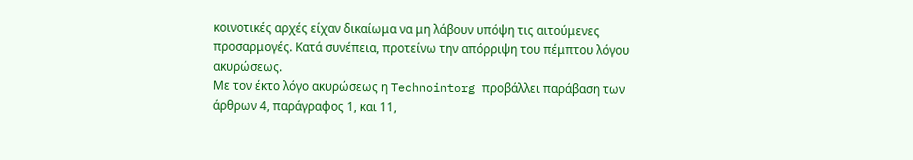κοινοτικές αρχές είχαν δικαίωμα να μη λάβουν υπόψη τις αιτούμενες προσαρμογές. Κατά συνέπεια, προτείνω την απόρριψη του πέμπτου λόγου ακυρώσεως.
Με τον έκτο λόγο ακυρώσεως η Technointorg προβάλλει παράβαση των άρθρων 4, παράγραφος 1, και 11,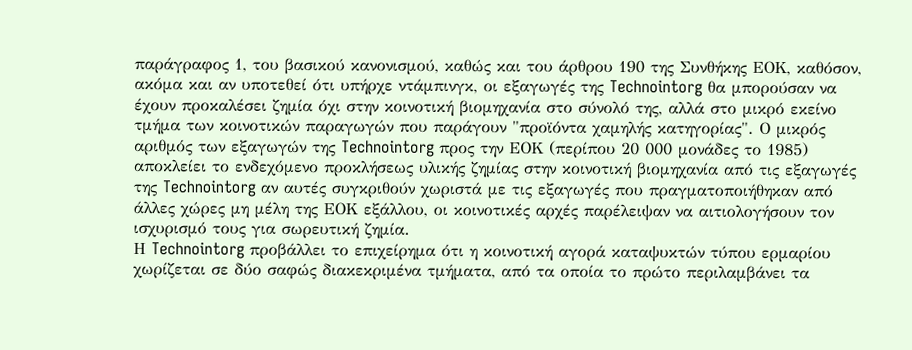παράγραφος 1, του βασικού κανονισμού, καθώς και του άρθρου 190 της Συνθήκης ΕΟΚ, καθόσον, ακόμα και αν υποτεθεί ότι υπήρχε ντάμπινγκ, οι εξαγωγές της Technointorg θα μπορούσαν να έχουν προκαλέσει ζημία όχι στην κοινοτική βιομηχανία στο σύνολό της, αλλά στο μικρό εκείνο τμήμα των κοινοτικών παραγωγών που παράγουν "προϊόντα χαμηλής κατηγορίας". Ο μικρός αριθμός των εξαγωγών της Technointorg προς την ΕΟΚ (περίπου 20 000 μονάδες το 1985) αποκλείει το ενδεχόμενο προκλήσεως υλικής ζημίας στην κοινοτική βιομηχανία από τις εξαγωγές της Technointorg αν αυτές συγκριθούν χωριστά με τις εξαγωγές που πραγματοποιήθηκαν από άλλες χώρες μη μέλη της ΕΟΚ εξάλλου, οι κοινοτικές αρχές παρέλειψαν να αιτιολογήσουν τον ισχυρισμό τους για σωρευτική ζημία.
Η Technointorg προβάλλει το επιχείρημα ότι η κοινοτική αγορά καταψυκτών τύπου ερμαρίου χωρίζεται σε δύο σαφώς διακεκριμένα τμήματα, από τα οποία το πρώτο περιλαμβάνει τα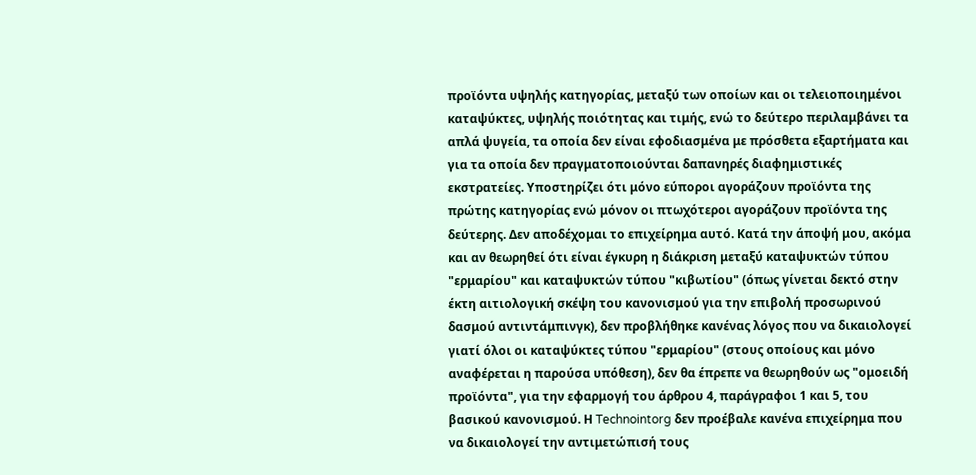προϊόντα υψηλής κατηγορίας, μεταξύ των οποίων και οι τελειοποιημένοι καταψύκτες, υψηλής ποιότητας και τιμής, ενώ το δεύτερο περιλαμβάνει τα απλά ψυγεία, τα οποία δεν είναι εφοδιασμένα με πρόσθετα εξαρτήματα και για τα οποία δεν πραγματοποιούνται δαπανηρές διαφημιστικές εκστρατείες. Υποστηρίζει ότι μόνο εύποροι αγοράζουν προϊόντα της πρώτης κατηγορίας ενώ μόνον οι πτωχότεροι αγοράζουν προϊόντα της δεύτερης. Δεν αποδέχομαι το επιχείρημα αυτό. Κατά την άποψή μου, ακόμα και αν θεωρηθεί ότι είναι έγκυρη η διάκριση μεταξύ καταψυκτών τύπου "ερμαρίου" και καταψυκτών τύπου "κιβωτίου" (όπως γίνεται δεκτό στην έκτη αιτιολογική σκέψη του κανονισμού για την επιβολή προσωρινού δασμού αντιντάμπινγκ), δεν προβλήθηκε κανένας λόγος που να δικαιολογεί γιατί όλοι οι καταψύκτες τύπου "ερμαρίου" (στους οποίους και μόνο αναφέρεται η παρούσα υπόθεση), δεν θα έπρεπε να θεωρηθούν ως "ομοειδή προϊόντα", για την εφαρμογή του άρθρου 4, παράγραφοι 1 και 5, του βασικού κανονισμού. Η Technointorg δεν προέβαλε κανένα επιχείρημα που να δικαιολογεί την αντιμετώπισή τους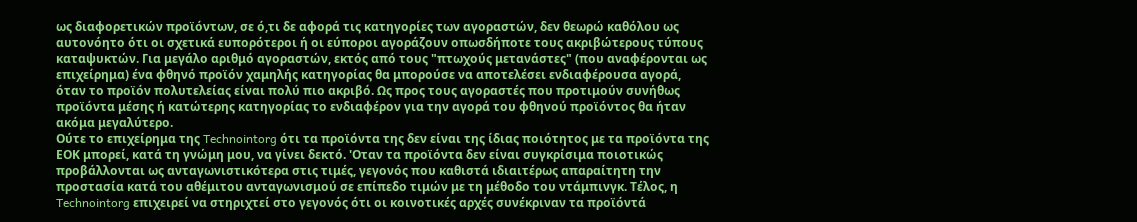ως διαφορετικών προϊόντων, σε ό,τι δε αφορά τις κατηγορίες των αγοραστών, δεν θεωρώ καθόλου ως αυτονόητο ότι οι σχετικά ευπορότεροι ή οι εύποροι αγοράζουν οπωσδήποτε τους ακριβώτερους τύπους καταψυκτών. Για μεγάλο αριθμό αγοραστών, εκτός από τους "πτωχούς μετανάστες" (που αναφέρονται ως επιχείρημα) ένα φθηνό προϊόν χαμηλής κατηγορίας θα μπορούσε να αποτελέσει ενδιαφέρουσα αγορά, όταν το προϊόν πολυτελείας είναι πολύ πιο ακριβό. Ως προς τους αγοραστές που προτιμούν συνήθως προϊόντα μέσης ή κατώτερης κατηγορίας το ενδιαφέρον για την αγορά του φθηνού προϊόντος θα ήταν ακόμα μεγαλύτερο.
Ούτε το επιχείρημα της Technointorg ότι τα προϊόντα της δεν είναι της ίδιας ποιότητος με τα προϊόντα της ΕΟΚ μπορεί, κατά τη γνώμη μου, να γίνει δεκτό. 'Οταν τα προϊόντα δεν είναι συγκρίσιμα ποιοτικώς προβάλλονται ως ανταγωνιστικότερα στις τιμές, γεγονός που καθιστά ιδιαιτέρως απαραίτητη την προστασία κατά του αθέμιτου ανταγωνισμού σε επίπεδο τιμών με τη μέθοδο του ντάμπινγκ. Τέλος, η Technointorg επιχειρεί να στηριχτεί στο γεγονός ότι οι κοινοτικές αρχές συνέκριναν τα προϊόντά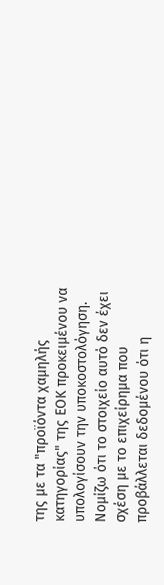της με τα "προϊόντα χαμηλής κατηγορίας" της ΕΟΚ προκειμένου να υπολογίσουν την υποκοστολόγηση. Νομίζω ότι το στοιχείο αυτό δεν έχει σχέση με το επιχείρημα που προβάλλεται δεδομένου ότι η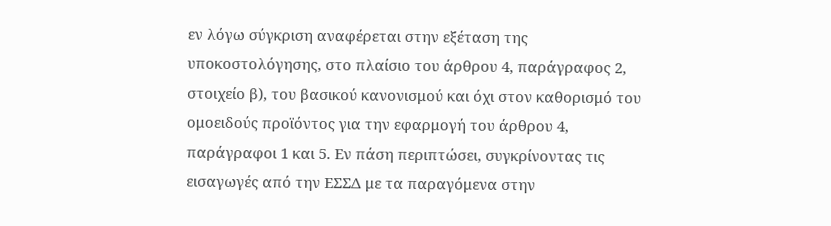εν λόγω σύγκριση αναφέρεται στην εξέταση της υποκοστολόγησης, στο πλαίσιο του άρθρου 4, παράγραφος 2, στοιχείο β), του βασικού κανονισμού και όχι στον καθορισμό του ομοειδούς προϊόντος για την εφαρμογή του άρθρου 4, παράγραφοι 1 και 5. Εν πάση περιπτώσει, συγκρίνοντας τις εισαγωγές από την ΕΣΣΔ με τα παραγόμενα στην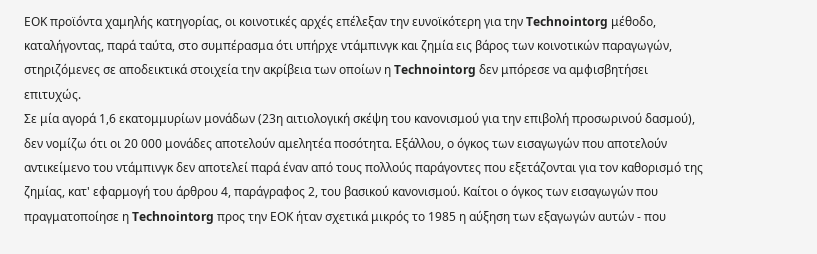ΕΟΚ προϊόντα χαμηλής κατηγορίας, οι κοινοτικές αρχές επέλεξαν την ευνοϊκότερη για την Technointorg μέθοδο, καταλήγοντας, παρά ταύτα, στο συμπέρασμα ότι υπήρχε ντάμπινγκ και ζημία εις βάρος των κοινοτικών παραγωγών, στηριζόμενες σε αποδεικτικά στοιχεία την ακρίβεια των οποίων η Technointorg δεν μπόρεσε να αμφισβητήσει επιτυχώς.
Σε μία αγορά 1,6 εκατομμυρίων μονάδων (23η αιτιολογική σκέψη του κανονισμού για την επιβολή προσωρινού δασμού), δεν νομίζω ότι οι 20 000 μονάδες αποτελούν αμελητέα ποσότητα. Εξάλλου, ο όγκος των εισαγωγών που αποτελούν αντικείμενο του ντάμπινγκ δεν αποτελεί παρά έναν από τους πολλούς παράγοντες που εξετάζονται για τον καθορισμό της ζημίας, κατ' εφαρμογή του άρθρου 4, παράγραφος 2, του βασικού κανονισμού. Καίτοι ο όγκος των εισαγωγών που πραγματοποίησε η Technointorg προς την ΕΟΚ ήταν σχετικά μικρός το 1985 η αύξηση των εξαγωγών αυτών - που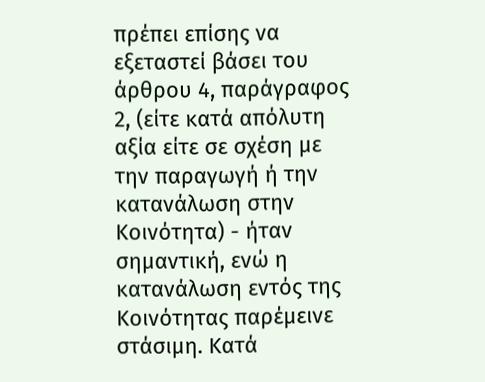πρέπει επίσης να εξεταστεί βάσει του άρθρου 4, παράγραφος 2, (είτε κατά απόλυτη αξία είτε σε σχέση με την παραγωγή ή την κατανάλωση στην Κοινότητα) - ήταν σημαντική, ενώ η κατανάλωση εντός της Κοινότητας παρέμεινε στάσιμη. Κατά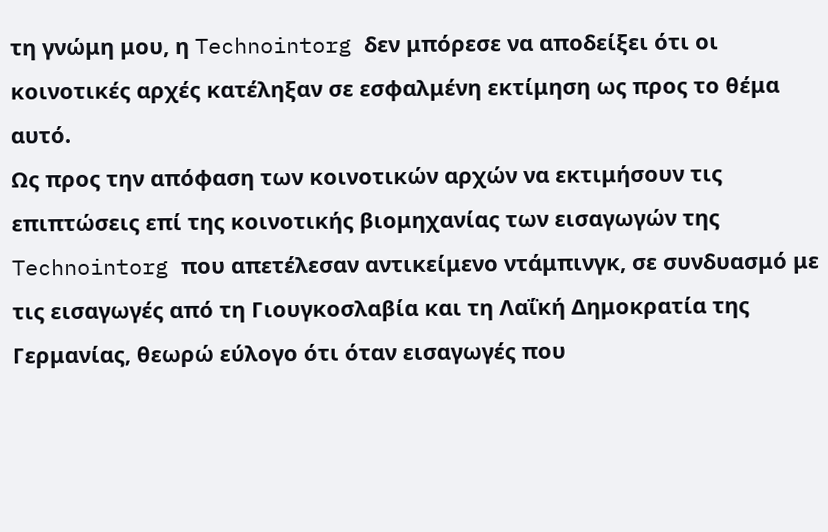τη γνώμη μου, η Technointorg δεν μπόρεσε να αποδείξει ότι οι κοινοτικές αρχές κατέληξαν σε εσφαλμένη εκτίμηση ως προς το θέμα αυτό.
Ως προς την απόφαση των κοινοτικών αρχών να εκτιμήσουν τις επιπτώσεις επί της κοινοτικής βιομηχανίας των εισαγωγών της Technointorg που απετέλεσαν αντικείμενο ντάμπινγκ, σε συνδυασμό με τις εισαγωγές από τη Γιουγκοσλαβία και τη Λαΐκή Δημοκρατία της Γερμανίας, θεωρώ εύλογο ότι όταν εισαγωγές που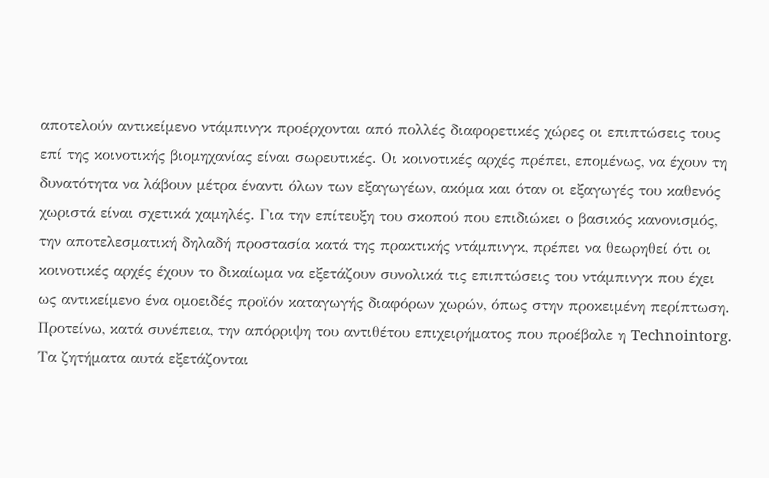αποτελούν αντικείμενο ντάμπινγκ προέρχονται από πολλές διαφορετικές χώρες οι επιπτώσεις τους επί της κοινοτικής βιομηχανίας είναι σωρευτικές. Οι κοινοτικές αρχές πρέπει, επομένως, να έχουν τη δυνατότητα να λάβουν μέτρα έναντι όλων των εξαγωγέων, ακόμα και όταν οι εξαγωγές του καθενός χωριστά είναι σχετικά χαμηλές. Για την επίτευξη του σκοπού που επιδιώκει ο βασικός κανονισμός, την αποτελεσματική δηλαδή προστασία κατά της πρακτικής ντάμπινγκ, πρέπει να θεωρηθεί ότι οι κοινοτικές αρχές έχουν το δικαίωμα να εξετάζουν συνολικά τις επιπτώσεις του ντάμπινγκ που έχει ως αντικείμενο ένα ομοειδές προϊόν καταγωγής διαφόρων χωρών, όπως στην προκειμένη περίπτωση. Προτείνω, κατά συνέπεια, την απόρριψη του αντιθέτου επιχειρήματος που προέβαλε η Technointorg.
Τα ζητήματα αυτά εξετάζονται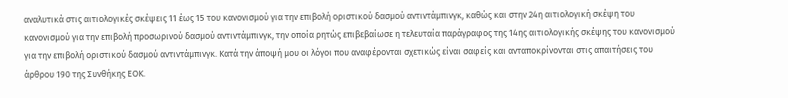αναλυτικά στις αιτιολογικές σκέψεις 11 έως 15 του κανονισμού για την επιβολή οριστικού δασμού αντιντάμπινγκ, καθώς και στην 24η αιτιολογική σκέψη του κανονισμού για την επιβολή προσωρινού δασμού αντιντάμπινγκ, την οποία ρητώς επιβεβαίωσε η τελευταία παράγραφος της 14ης αιτιολογικής σκέψης του κανονισμού για την επιβολή οριστικού δασμού αντιντάμπινγκ. Κατά την άποψή μου οι λόγοι που αναφέρονται σχετικώς είναι σαφείς και ανταποκρίνονται στις απαιτήσεις του άρθρου 190 της Συνθήκης ΕΟΚ.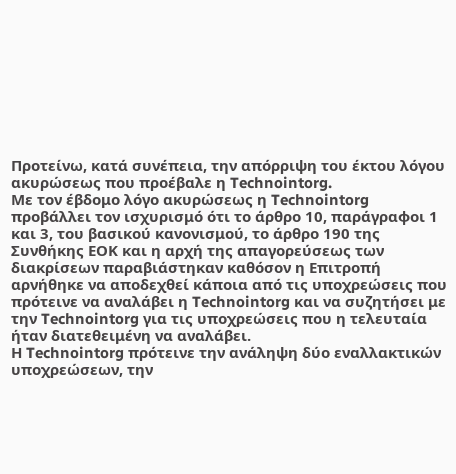Προτείνω, κατά συνέπεια, την απόρριψη του έκτου λόγου ακυρώσεως που προέβαλε η Technointorg.
Με τον έβδομο λόγο ακυρώσεως η Technointorg προβάλλει τον ισχυρισμό ότι το άρθρο 10, παράγραφοι 1 και 3, του βασικού κανονισμού, το άρθρο 190 της Συνθήκης ΕΟΚ και η αρχή της απαγορεύσεως των διακρίσεων παραβιάστηκαν καθόσον η Επιτροπή αρνήθηκε να αποδεχθεί κάποια από τις υποχρεώσεις που πρότεινε να αναλάβει η Technointorg και να συζητήσει με την Technointorg για τις υποχρεώσεις που η τελευταία ήταν διατεθειμένη να αναλάβει.
Η Technointorg πρότεινε την ανάληψη δύο εναλλακτικών υποχρεώσεων, την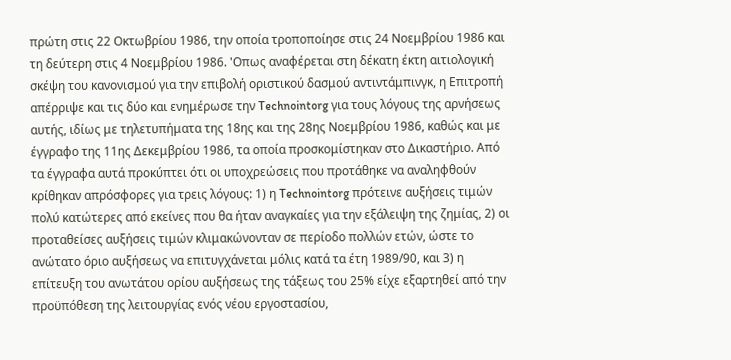πρώτη στις 22 Οκτωβρίου 1986, την οποία τροποποίησε στις 24 Νοεμβρίου 1986 και τη δεύτερη στις 4 Νοεμβρίου 1986. 'Οπως αναφέρεται στη δέκατη έκτη αιτιολογική σκέψη του κανονισμού για την επιβολή οριστικού δασμού αντιντάμπινγκ, η Επιτροπή απέρριψε και τις δύο και ενημέρωσε την Technointorg για τους λόγους της αρνήσεως αυτής, ιδίως με τηλετυπήματα της 18ης και της 28ης Νοεμβρίου 1986, καθώς και με έγγραφο της 11ης Δεκεμβρίου 1986, τα οποία προσκομίστηκαν στο Δικαστήριο. Από τα έγγραφα αυτά προκύπτει ότι οι υποχρεώσεις που προτάθηκε να αναληφθούν κρίθηκαν απρόσφορες για τρεις λόγους: 1) η Technointorg πρότεινε αυξήσεις τιμών πολύ κατώτερες από εκείνες που θα ήταν αναγκαίες για την εξάλειψη της ζημίας, 2) οι προταθείσες αυξήσεις τιμών κλιμακώνονταν σε περίοδο πολλών ετών, ώστε το ανώτατο όριο αυξήσεως να επιτυγχάνεται μόλις κατά τα έτη 1989/90, και 3) η επίτευξη του ανωτάτου ορίου αυξήσεως της τάξεως του 25% είχε εξαρτηθεί από την προϋπόθεση της λειτουργίας ενός νέου εργοστασίου,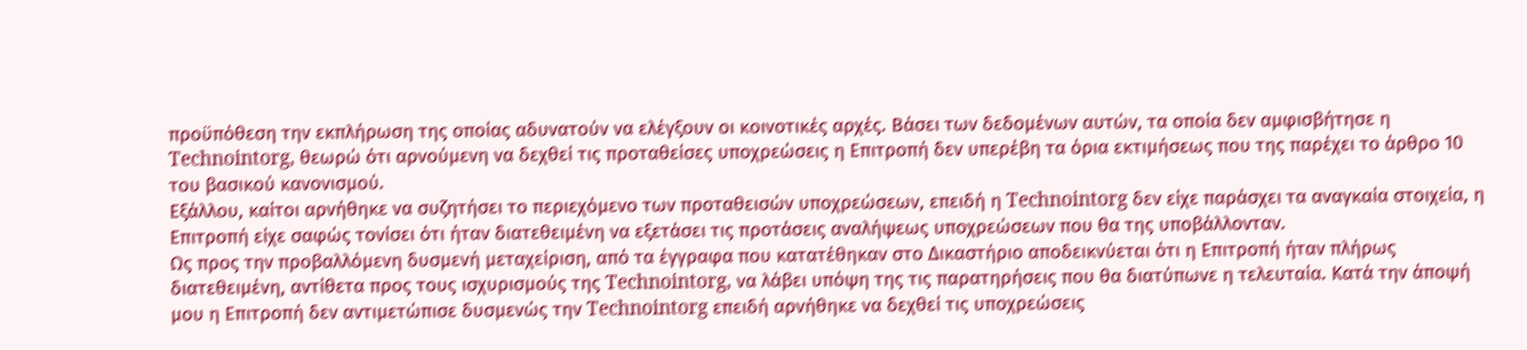προϋπόθεση την εκπλήρωση της οποίας αδυνατούν να ελέγξουν οι κοινοτικές αρχές. Βάσει των δεδομένων αυτών, τα οποία δεν αμφισβήτησε η Technointorg, θεωρώ ότι αρνούμενη να δεχθεί τις προταθείσες υποχρεώσεις η Επιτροπή δεν υπερέβη τα όρια εκτιμήσεως που της παρέχει το άρθρο 10 του βασικού κανονισμού.
Εξάλλου, καίτοι αρνήθηκε να συζητήσει το περιεχόμενο των προταθεισών υποχρεώσεων, επειδή η Technointorg δεν είχε παράσχει τα αναγκαία στοιχεία, η Επιτροπή είχε σαφώς τονίσει ότι ήταν διατεθειμένη να εξετάσει τις προτάσεις αναλήψεως υποχρεώσεων που θα της υποβάλλονταν.
Ως προς την προβαλλόμενη δυσμενή μεταχείριση, από τα έγγραφα που κατατέθηκαν στο Δικαστήριο αποδεικνύεται ότι η Επιτροπή ήταν πλήρως διατεθειμένη, αντίθετα προς τους ισχυρισμούς της Technointorg, να λάβει υπόψη της τις παρατηρήσεις που θα διατύπωνε η τελευταία. Κατά την άποψή μου η Επιτροπή δεν αντιμετώπισε δυσμενώς την Technointorg επειδή αρνήθηκε να δεχθεί τις υποχρεώσεις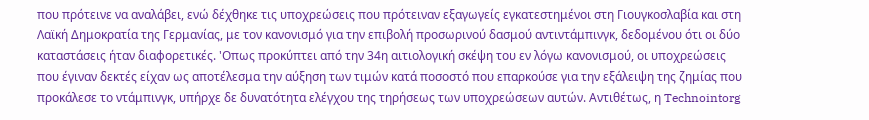που πρότεινε να αναλάβει, ενώ δέχθηκε τις υποχρεώσεις που πρότειναν εξαγωγείς εγκατεστημένοι στη Γιουγκοσλαβία και στη Λαϊκή Δημοκρατία της Γερμανίας, με τον κανονισμό για την επιβολή προσωρινού δασμού αντιντάμπινγκ, δεδομένου ότι οι δύο καταστάσεις ήταν διαφορετικές. 'Οπως προκύπτει από την 34η αιτιολογική σκέψη του εν λόγω κανονισμού, οι υποχρεώσεις που έγιναν δεκτές είχαν ως αποτέλεσμα την αύξηση των τιμών κατά ποσοστό που επαρκούσε για την εξάλειψη της ζημίας που προκάλεσε το ντάμπινγκ, υπήρχε δε δυνατότητα ελέγχου της τηρήσεως των υποχρεώσεων αυτών. Αντιθέτως, η Technointorg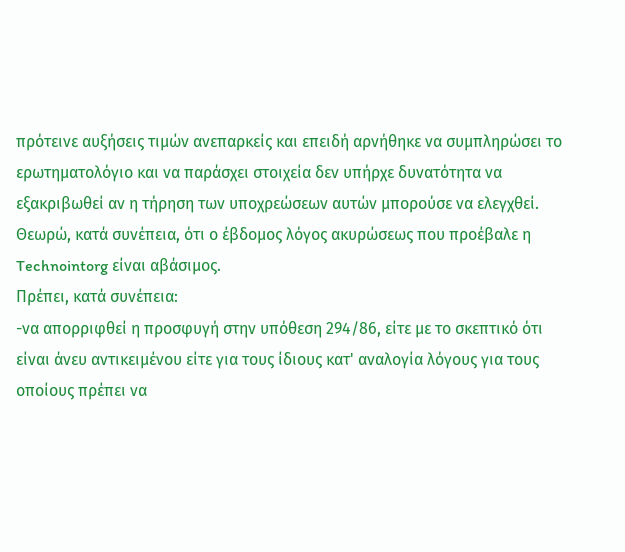πρότεινε αυξήσεις τιμών ανεπαρκείς και επειδή αρνήθηκε να συμπληρώσει το ερωτηματολόγιο και να παράσχει στοιχεία δεν υπήρχε δυνατότητα να εξακριβωθεί αν η τήρηση των υποχρεώσεων αυτών μπορούσε να ελεγχθεί.
Θεωρώ, κατά συνέπεια, ότι ο έβδομος λόγος ακυρώσεως που προέβαλε η Technointorg είναι αβάσιμος.
Πρέπει, κατά συνέπεια:
-να απορριφθεί η προσφυγή στην υπόθεση 294/86, είτε με το σκεπτικό ότι είναι άνευ αντικειμένου είτε για τους ίδιους κατ' αναλογία λόγους για τους οποίους πρέπει να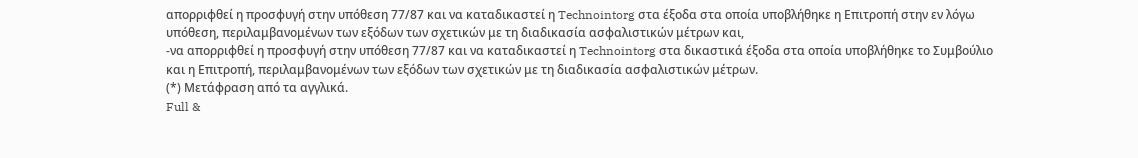απορριφθεί η προσφυγή στην υπόθεση 77/87 και να καταδικαστεί η Technointorg στα έξοδα στα οποία υποβλήθηκε η Επιτροπή στην εν λόγω υπόθεση, περιλαμβανομένων των εξόδων των σχετικών με τη διαδικασία ασφαλιστικών μέτρων και,
-να απορριφθεί η προσφυγή στην υπόθεση 77/87 και να καταδικαστεί η Technointorg στα δικαστικά έξοδα στα οποία υποβλήθηκε το Συμβούλιο και η Επιτροπή, περιλαμβανομένων των εξόδων των σχετικών με τη διαδικασία ασφαλιστικών μέτρων.
(*) Μετάφραση από τα αγγλικά.
Full &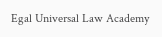Egal Universal Law Academy